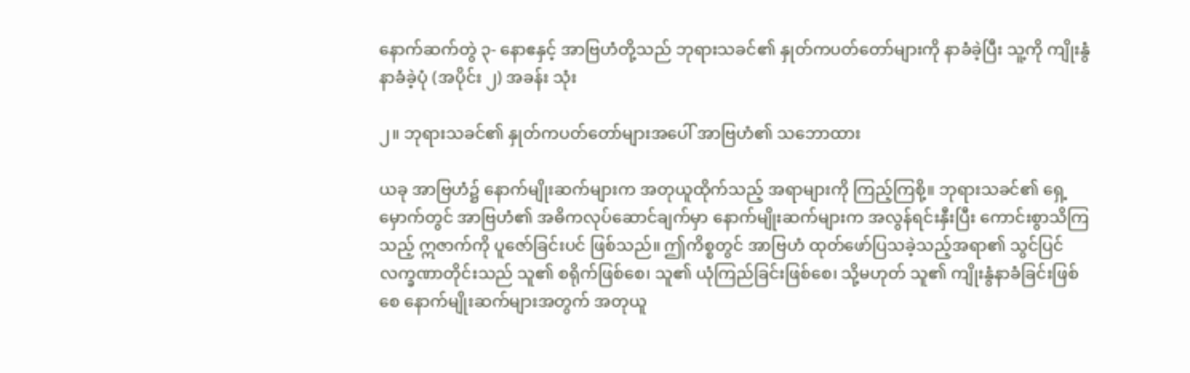နောက်ဆက်တွဲ ၃- နောဧနှင့် အာဗြဟံတို့သည် ဘုရားသခင်၏ နှုတ်ကပတ်တော်များကို နာခံခဲ့ပြီး သူ့ကို ကျိုးနွံနာခံခဲ့ပုံ (အပိုင်း ၂) အခန်း သုံး

၂။ ဘုရားသခင်၏ နှုတ်ကပတ်တော်များအပေါ် အာဗြဟံ၏ သဘောထား

ယခု အာဗြဟံ၌ နောက်မျိုးဆက်များက အတုယူထိုက်သည့် အရာများကို ကြည့်ကြစို့။ ဘုရားသခင်၏ ရှေ့မှောက်တွင် အာဗြဟံ၏ အဓိကလုပ်ဆောင်ချက်မှာ နောက်မျိုးဆက်များက အလွန်ရင်းနှီးပြီး ကောင်းစွာသိကြသည့် ဣဇာက်ကို ပူဇော်ခြင်းပင် ဖြစ်သည်။ ဤကိစ္စတွင် အာဗြဟံ ထုတ်ဖော်ပြသခဲ့သည့်အရာ၏ သွင်ပြင်လက္ခဏာတိုင်းသည် သူ၏ စရိုက်ဖြစ်စေ၊ သူ၏ ယုံကြည်ခြင်းဖြစ်စေ၊ သို့မဟုတ် သူ၏ ကျိုးနွံနာခံခြင်းဖြစ်စေ နောက်မျိုးဆက်များအတွက် အတုယူ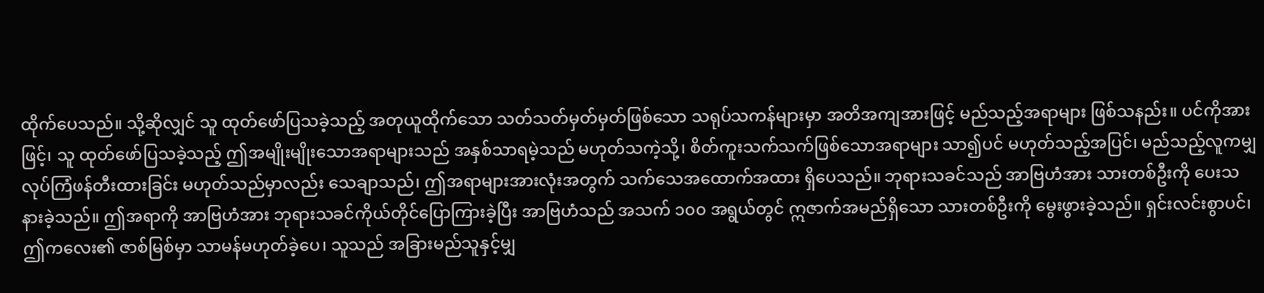ထိုက်ပေသည်။ သို့ဆိုလျှင် သူ ထုတ်ဖော်ပြသခဲ့သည့် အတုယူထိုက်သော သတ်သတ်မှတ်မှတ်ဖြစ်သော သရုပ်သကန်များမှာ အတိအကျအားဖြင့် မည်သည့်အရာများ ဖြစ်သနည်း။ ပင်ကိုအားဖြင့်၊ သူ ထုတ်ဖော်ပြသခဲ့သည့် ဤအမျိုးမျိုးသောအရာများသည် အနှစ်သာရမဲ့သည် မဟုတ်သကဲ့သို့၊ စိတ်ကူးသက်သက်ဖြစ်သောအရာများ သာ၍ပင် မဟုတ်သည့်အပြင်၊ မည်သည့်လူကမျှ လုပ်ကြံဖန်တီးထားခြင်း မဟုတ်သည်မှာလည်း သေချာသည်၊ ဤအရာများအားလုံးအတွက် သက်သေအထောက်အထား ရှိပေသည်။ ဘုရားသခင်သည် အာဗြဟံအား သားတစ်ဦးကို ပေးသနားခဲ့သည်။ ဤအရာကို အာဗြဟံအား ဘုရားသခင်ကိုယ်တိုင်ပြောကြားခဲ့ပြီး အာဗြဟံသည် အသက် ၁၀၀ အရွယ်တွင် ဣဇာက်အမည်ရှိသော သားတစ်ဦးကို မွေးဖွားခဲ့သည်။ ရှင်းလင်းစွာပင်၊ ဤကလေး၏ ဇာစ်မြစ်မှာ သာမန်မဟုတ်ခဲ့ပေ၊ သူသည် အခြားမည်သူနှင့်မျှ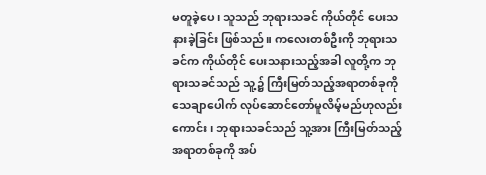မတူခဲ့ပေ၊ သူသည် ဘုရားသခင် ကိုယ်တိုင် ပေးသနားခဲ့ခြင်း ဖြစ်သည်။ ကလေးတစ်ဦးကို ဘုရားသခင်က ကိုယ်တိုင် ပေးသနားသည့်အခါ လူတို့က ဘုရားသခင်သည် သူ့၌ ကြီးမြတ်သည့်အရာတစ်ခုကို သေချာပေါက် လုပ်ဆောင်တော်မူလိမ့်မည်ဟုလည်းကောင်း၊ ဘုရားသခင်သည် သူ့အား ကြီးမြတ်သည့်အရာတစ်ခုကို အပ်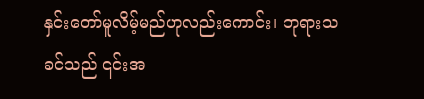နှင်းတော်မူလိမ့်မည်ဟုလည်းကောင်း၊ ဘုရားသခင်သည် ၎င်းအ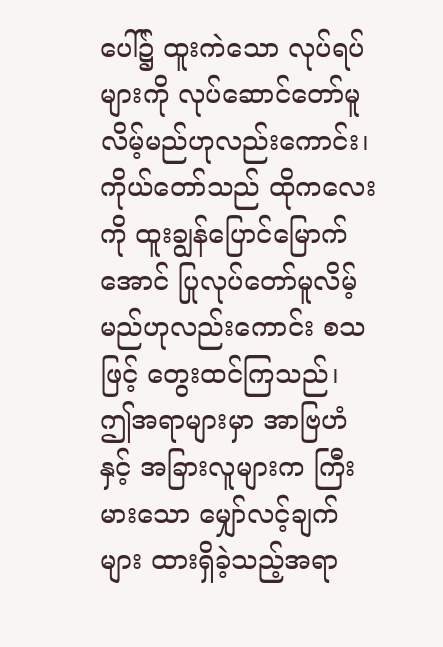ပေါ်၌ ထူးကဲသော လုပ်ရပ်များကို လုပ်ဆောင်တော်မူလိမ့်မည်ဟုလည်းကောင်း၊ ကိုယ်တော်သည် ထိုကလေးကို ထူးချွန်ပြောင်မြောက်အောင် ပြုလုပ်တော်မူလိမ့်မည်ဟုလည်းကောင်း စသဖြင့် တွေးထင်ကြသည်၊ ဤအရာများမှာ အာဗြဟံနှင့် အခြားလူများက ကြီးမားသော မျှော်လင့်ချက်များ ထားရှိခဲ့သည့်အရာ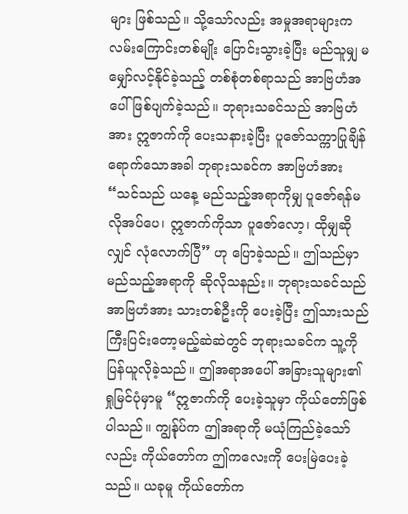များ ဖြစ်သည်။ သို့သော်လည်း အမှုအရာများက လမ်းကြောင်းတစ်မျိုး ပြောင်းသွားခဲ့ပြီး မည်သူမျှ မမျှော်လင့်နိုင်ခဲ့သည့် တစ်စုံတစ်ရာသည် အာဗြဟံအပေါ် ဖြစ်ပျက်ခဲ့သည်။ ဘုရားသခင်သည် အာဗြဟံအား ဣဇာက်ကို ပေးသနားခဲ့ပြီး ပူဇော်သက္ကာပြုချိန် ရောက်သောအခါ ဘုရားသခင်က အာဗြဟံအား “သင်သည် ယနေ့ မည်သည့်အရာကိုမျှ ပူဇော်ရန်မလိုအပ်ပေ၊ ဣဇာက်ကိုသာ ပူဇော်လော့၊ ထိုမျှဆိုလျှင် လုံလောက်ပြီ” ဟု ပြောခဲ့သည်။ ဤသည်မှာ မည်သည့်အရာကို ဆိုလိုသနည်း။ ဘုရားသခင်သည် အာဗြဟံအား သားတစ်ဦးကို ပေးခဲ့ပြီး ဤသားသည် ကြီးပြင်းတော့မည့်ဆဲဆဲတွင် ဘုရားသခင်က သူ့ကို ပြန်ယူလိုခဲ့သည်။ ဤအရာအပေါ် အခြားသူများ၏ ရှုမြင်ပုံမှာမူ “ဣဇာက်ကို ပေးခဲ့သူမှာ ကိုယ်တော်ဖြစ်ပါသည်။ ကျွန်ုပ်က ဤအရာကို မယုံကြည်ခဲ့သော်လည်း ကိုယ်တော်က ဤကလေးကို ပေးမြဲပေးခဲ့သည်။ ယခုမူ ကိုယ်တော်က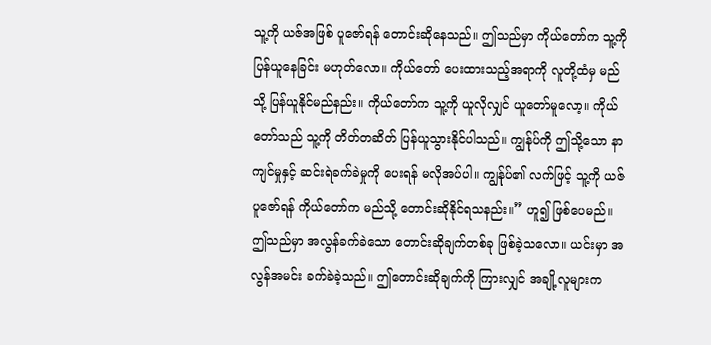သူ့ကို ယဇ်အဖြစ် ပူဇော်ရန် တောင်းဆိုနေသည်။ ဤသည်မှာ ကိုယ်တော်က သူ့ကို ပြန်ယူနေခြင်း မဟုတ်လော။ ကိုယ်တော် ပေးထားသည့်အရာကို လူတို့ထံမှ မည်သို့ ပြန်ယူနိုင်မည်နည်း။ ကိုယ်တော်က သူ့ကို ယူလိုလျှင် ယူတော်မူလော့။ ကိုယ်တော်သည် သူ့ကို တိတ်တဆိတ် ပြန်ယူသွားနိုင်ပါသည်။ ကျွန်ုပ်ကို ဤသို့သော နာကျင်မှုနှင့် ဆင်းရဲခက်ခဲမှုကို ပေးရန် မလိုအပ်ပါ။ ကျွန်ုပ်၏ လက်ဖြင့် သူ့ကို ယဇ်ပူဇော်ရန် ကိုယ်တော်က မည်သို့ တောင်းဆိုနိုင်ရသနည်း။” ဟူ၍ ဖြစ်ပေမည်။ ဤသည်မှာ အလွန်ခက်ခဲသော တောင်းဆိုချက်တစ်ခု ဖြစ်ခဲ့သလော။ ယင်းမှာ အလွန်အမင်း ခက်ခဲခဲ့သည်။ ဤတောင်းဆိုချက်ကို ကြားလျှင် အချို့လူများက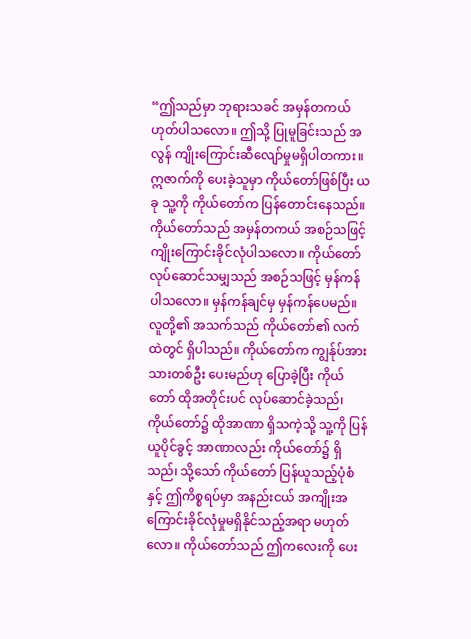“ဤသည်မှာ ဘုရားသခင် အမှန်တကယ် ဟုတ်ပါသလော။ ဤသို့ ပြုမူခြင်းသည် အလွန် ကျိုးကြောင်းဆီလျော်မှုမရှိပါတကား။ ဣဇာက်ကို ပေးခဲ့သူမှာ ကိုယ်တော်ဖြစ်ပြီး ယခု သူ့ကို ကိုယ်တော်က ပြန်တောင်းနေသည်။ ကိုယ်တော်သည် အမှန်တကယ် အစဉ်သဖြင့် ကျိုးကြောင်းခိုင်လုံပါသလော။ ကိုယ်တော် လုပ်ဆောင်သမျှသည် အစဉ်သဖြင့် မှန်ကန်ပါသလော။ မှန်ကန်ချင်မှ မှန်ကန်ပေမည်။ လူတို့၏ အသက်သည် ကိုယ်တော်၏ လက်ထဲတွင် ရှိပါသည်။ ကိုယ်တော်က ကျွန်ုပ်အား သားတစ်ဦး ပေးမည်ဟု ပြောခဲ့ပြီး ကိုယ်တော် ထိုအတိုင်းပင် လုပ်ဆောင်ခဲ့သည်၊ ကိုယ်တော်၌ ထိုအာဏာ ရှိသကဲ့သို့ သူ့ကို ပြန်ယူပိုင်ခွင့် အာဏာလည်း ကိုယ်တော်၌ ရှိသည်၊ သို့သော် ကိုယ်တော် ပြန်ယူသည့်ပုံစံနှင့် ဤကိစ္စရပ်မှာ အနည်းငယ် အကျိုးအကြောင်းခိုင်လုံမှုမရှိနိုင်သည့်အရာ မဟုတ်လော။ ကိုယ်တော်သည် ဤကလေးကို ပေး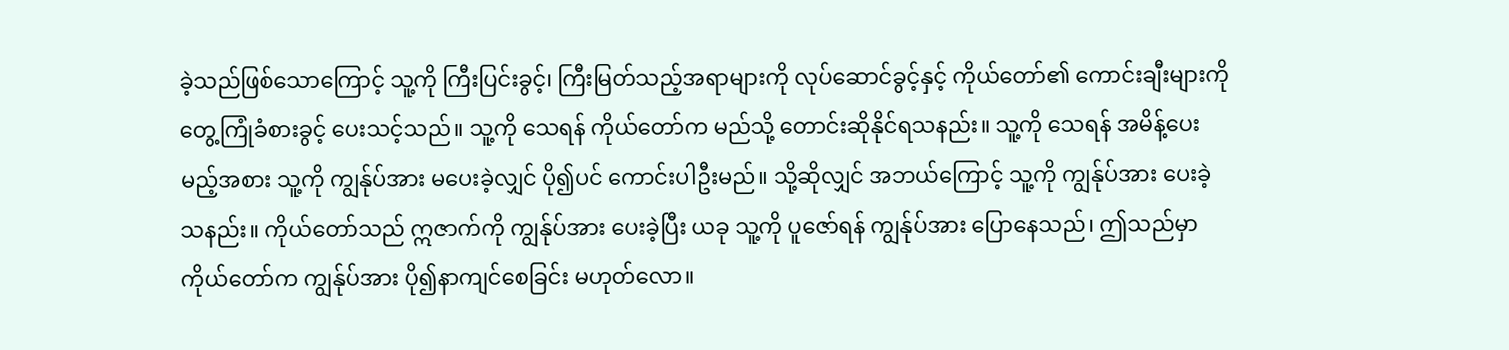ခဲ့သည်ဖြစ်သောကြောင့် သူ့ကို ကြီးပြင်းခွင့်၊ ကြီးမြတ်သည့်အရာများကို လုပ်ဆောင်ခွင့်နှင့် ကိုယ်တော်၏ ကောင်းချီးများကို တွေ့ကြုံခံစားခွင့် ပေးသင့်သည်။ သူ့ကို သေရန် ကိုယ်တော်က မည်သို့ တောင်းဆိုနိုင်ရသနည်း။ သူ့ကို သေရန် အမိန့်ပေးမည့်အစား သူ့ကို ကျွန်ုပ်အား မပေးခဲ့လျှင် ပို၍ပင် ကောင်းပါဦးမည်။ သို့ဆိုလျှင် အဘယ်ကြောင့် သူ့ကို ကျွန်ုပ်အား ပေးခဲ့သနည်း။ ကိုယ်တော်သည် ဣဇာက်ကို ကျွန်ုပ်အား ပေးခဲ့ပြီး ယခု သူ့ကို ပူဇော်ရန် ကျွန်ုပ်အား ပြောနေသည်၊ ဤသည်မှာ ကိုယ်တော်က ကျွန်ုပ်အား ပို၍နာကျင်စေခြင်း မဟုတ်လော။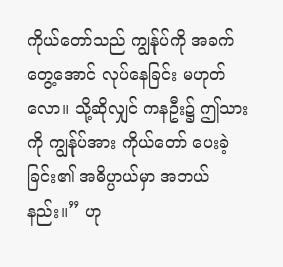ကိုယ်တော်သည် ကျွန်ုပ်ကို အခက်တွေ့အောင် လုပ်နေခြင်း မဟုတ်လော။ သို့ဆိုလျှင် ကနဦး၌ ဤသားကို ကျွန်ုပ်အား ကိုယ်တော် ပေးခဲ့ခြင်း၏ အဓိပ္ပာယ်မှာ အဘယ်နည်း။” ဟု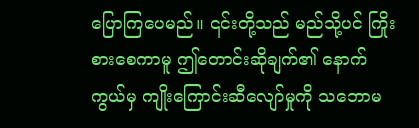ပြောကြပေမည်။ ၎င်းတို့သည် မည်သို့ပင် ကြိုးစားစေကာမူ ဤတောင်းဆိုချက်၏ နောက်ကွယ်မှ ကျိုးကြောင်းဆီလျော်မှုကို သဘောမ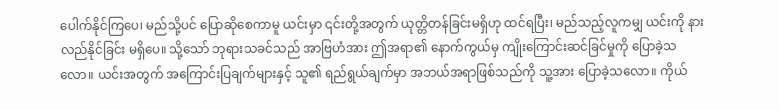ပေါက်နိုင်ကြပေ၊ မည်သို့ပင် ပြောဆိုစေကာမူ ယင်းမှာ ၎င်းတို့အတွက် ယုတ္တိတန်ခြင်းမရှိဟု ထင်ရပြီး၊ မည်သည့်လူကမျှ ယင်းကို နားလည်နိုင်ခြင်း မရှိပေ။ သို့သော် ဘုရားသခင်သည် အာဗြဟံအား ဤအရာ၏ နောက်ကွယ်မှ ကျိုးကြောင်းဆင်ခြင်မှုကို ပြောခဲ့သလော။ ယင်းအတွက် အကြောင်းပြချက်များနှင့် သူ၏ ရည်ရွယ်ချက်မှာ အဘယ်အရာဖြစ်သည်ကို သူ့အား ပြောခဲ့သလော။ ကိုယ်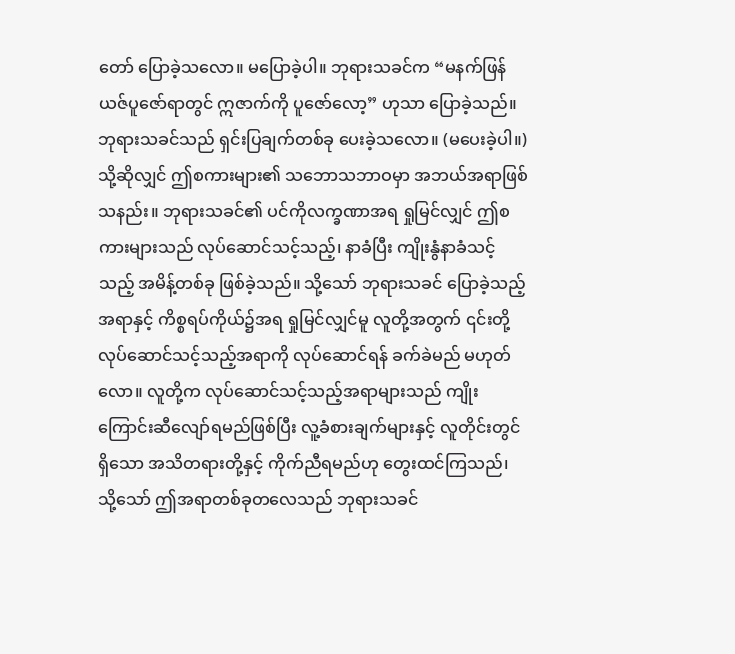တော် ပြောခဲ့သလော။ မပြောခဲ့ပါ။ ဘုရားသခင်က “မနက်ဖြန်ယဇ်ပူဇော်ရာတွင် ဣဇာက်ကို ပူဇော်လော့” ဟုသာ ပြောခဲ့သည်။ ဘုရားသခင်သည် ရှင်းပြချက်တစ်ခု ပေးခဲ့သလော။ (မပေးခဲ့ပါ။) သို့ဆိုလျှင် ဤစကားများ၏ သဘောသဘာဝမှာ အဘယ်အရာဖြစ်သနည်း။ ဘုရားသခင်၏ ပင်ကိုလက္ခဏာအရ ရှုမြင်လျှင် ဤစကားများသည် လုပ်ဆောင်သင့်သည့်၊ နာခံပြီး ကျိုးနွံနာခံသင့်သည့် အမိန့်တစ်ခု ဖြစ်ခဲ့သည်။ သို့သော် ဘုရားသခင် ပြောခဲ့သည့်အရာနှင့် ကိစ္စရပ်ကိုယ်၌အရ ရှုမြင်လျှင်မူ လူတို့အတွက် ၎င်းတို့ လုပ်ဆောင်သင့်သည့်အရာကို လုပ်ဆောင်ရန် ခက်ခဲမည် မဟုတ်လော။ လူတို့က လုပ်ဆောင်သင့်သည့်အရာများသည် ကျိုးကြောင်းဆီလျော်ရမည်ဖြစ်ပြီး လူ့ခံစားချက်များနှင့် လူတိုင်းတွင်ရှိသော အသိတရားတို့နှင့် ကိုက်ညီရမည်ဟု တွေးထင်ကြသည်၊ သို့သော် ဤအရာတစ်ခုတလေသည် ဘုရားသခင်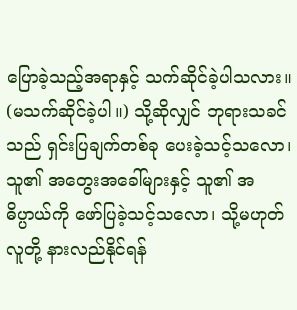ပြောခဲ့သည့်အရာနှင့် သက်ဆိုင်ခဲ့ပါသလား။ (မသက်ဆိုင်ခဲ့ပါ။) သို့ဆိုလျှင် ဘုရားသခင်သည် ရှင်းပြချက်တစ်ခု ပေးခဲ့သင့်သလော၊ သူ၏ အတွေးအခေါ်များနှင့် သူ၏ အဓိပ္ပာယ်ကို ဖော်ပြခဲ့သင့်သလော၊ သို့မဟုတ် လူတို့ နားလည်နိုင်ရန်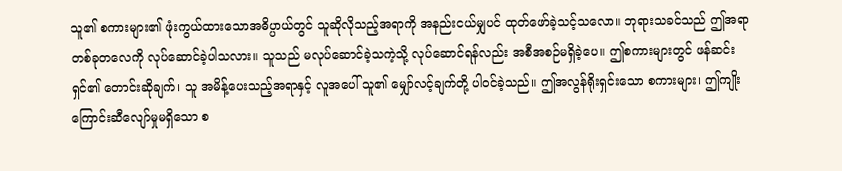သူ၏ စကားများ၏ ဖုံးကွယ်ထားသောအဓိပ္ပာယ်တွင် သူဆိုလိုသည့်အရာကို အနည်းငယ်မျှပင် ထုတ်ဖော်ခဲ့သင့်သလော။ ဘုရားသခင်သည် ဤအရာတစ်ခုတလေကို လုပ်ဆောင်ခဲ့ပါသလား။ သူသည် မလုပ်ဆောင်ခဲ့သကဲ့သို့ လုပ်ဆောင်ရန်လည်း အစီအစဉ်မရှိခဲ့ပေ။ ဤစကားများတွင် ဖန်ဆင်းရှင်၏ တောင်းဆိုချက်၊ သူ အမိန့်ပေးသည့်အရာနှင့် လူအပေါ် သူ၏ မျှော်လင့်ချက်တို့ ပါဝင်ခဲ့သည်။ ဤအလွန်ရိုးရှင်းသော စကားများ၊ ဤကျိုးကြောင်းဆီလျော်မှုမရှိသော စ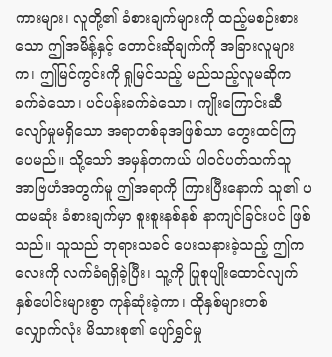ကားများ၊ လူတို့၏ ခံစားချက်များကို ထည့်မစဉ်းစားသော ဤအမိန့်နှင့် တောင်းဆိုချက်ကို အခြားလူများက၊ ဤမြင်ကွင်းကို ရှုမြင်သည့် မည်သည့်လူမဆိုက ခက်ခဲသော၊ ပင်ပန်းခက်ခဲသော၊ ကျိုးကြောင်းဆီလျော်မှုမရှိသော အရာတစ်ခုအဖြစ်သာ တွေးထင်ကြပေမည်။ သို့သော် အမှန်တကယ် ပါဝင်ပတ်သက်သူ အာဗြဟံအတွက်မူ ဤအရာကို ကြားပြီးနောက် သူ၏ ပထမဆုံး ခံစားချက်မှာ စူးစူးနစ်နစ် နာကျင်ခြင်းပင် ဖြစ်သည်။ သူသည် ဘုရားသခင် ပေးသနားခဲ့သည့် ဤကလေးကို လက်ခံရရှိခဲ့ပြီး၊ သူ့ကို ပြုစုပျိုးထောင်လျက် နှစ်ပေါင်းများစွာ ကုန်ဆုံးခဲ့ကာ၊ ထိုနှစ်များတစ်လျှောက်လုံး မိသားစု၏ ပျော်ရွှင်မှု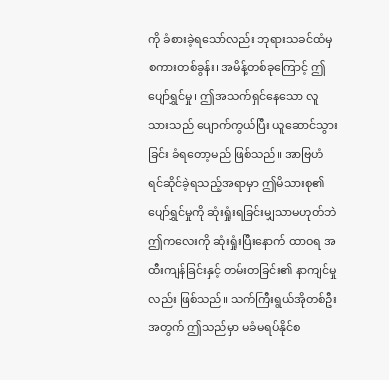ကို ခံစားခဲ့ရသော်လည်း ဘုရားသခင်ထံမှ စကားတစ်ခွန်း၊ အမိန့်တစ်ခုကြောင့် ဤပျော်ရွှင်မှု၊ ဤအသက်ရှင်နေသော လူသားသည် ပျောက်ကွယ်ပြီး ယူဆောင်သွားခြင်း ခံရတော့မည် ဖြစ်သည်။ အာဗြဟံ ရင်ဆိုင်ခဲ့ရသည့်အရာမှာ ဤမိသားစု၏ ပျော်ရွှင်မှုကို ဆုံးရှုံးရခြင်းမျှသာမဟုတ်ဘဲ ဤကလေးကို ဆုံးရှုံးပြီးနောက် ထာဝရ အထီးကျန်ခြင်းနှင့် တမ်းတခြင်း၏ နာကျင်မှုလည်း ဖြစ်သည်။ သက်ကြီးရွယ်အိုတစ်ဦးအတွက် ဤသည်မှာ မခံမရပ်နိုင်စ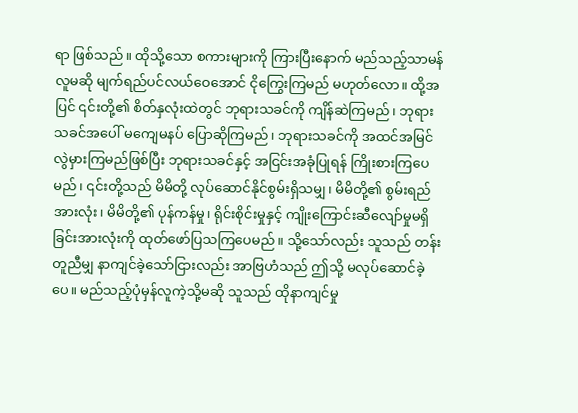ရာ ဖြစ်သည်။ ထိုသို့သော စကားများကို ကြားပြီးနောက် မည်သည့်သာမန်လူမဆို မျက်ရည်ပင်လယ်ဝေအောင် ငိုကြွေးကြမည် မဟုတ်လော။ ထို့အပြင် ၎င်းတို့၏ စိတ်နှလုံးထဲတွင် ဘုရားသခင်ကို ကျိန်ဆဲကြမည်၊ ဘုရားသခင်အပေါ် မကျေမနပ် ပြောဆိုကြမည်၊ ဘုရားသခင်ကို အထင်အမြင် လွဲမှားကြမည်ဖြစ်ပြီး ဘုရားသခင်နှင့် အငြင်းအခုံပြုရန် ကြိုးစားကြပေမည်၊ ၎င်းတို့သည် မိမိတို့ လုပ်ဆောင်နိုင်စွမ်းရှိသမျှ၊ မိမိတို့၏ စွမ်းရည်အားလုံး၊ မိမိတို့၏ ပုန်ကန်မှု၊ ရိုင်းစိုင်းမှုနှင့် ကျိုးကြောင်းဆီလျော်မှုမရှိခြင်းအားလုံးကို ထုတ်ဖော်ပြသကြပေမည်။ သို့သော်လည်း သူသည် တန်းတူညီမျှ နာကျင်ခဲ့သော်ငြားလည်း အာဗြဟံသည် ဤသို့ မလုပ်ဆောင်ခဲ့ပေ။ မည်သည့်ပုံမှန်လူကဲ့သို့မဆို သူသည် ထိုနာကျင်မှု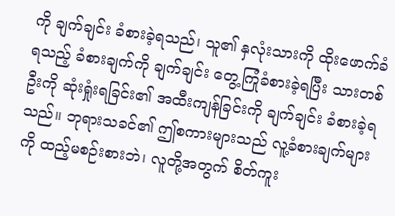ကို ချက်ချင်း ခံစားခဲ့ရသည်၊ သူ၏ နှလုံးသားကို ထိုးဖောက်ခံရသည့် ခံစားချက်ကို ချက်ချင်း တွေ့ကြုံခံစားခဲ့ရပြီး သားတစ်ဦးကို ဆုံးရှုံးရခြင်း၏ အထီးကျန်ခြင်းကို ချက်ချင်း ခံစားခဲ့ရသည်။ ဘုရားသခင်၏ ဤစကားများသည် လူ့ခံစားချက်များကို ထည့်မစဉ်းစားဘဲ၊ လူတို့အတွက် စိတ်ကူး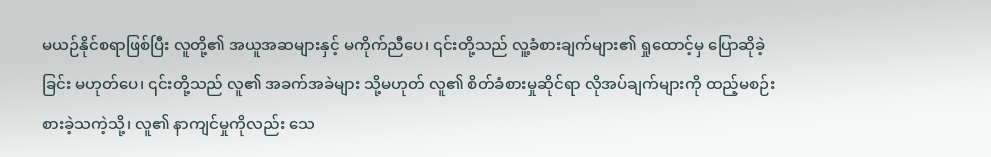မယဉ်နိုင်စရာဖြစ်ပြီး လူတို့၏ အယူအဆများနှင့် မကိုက်ညီပေ၊ ၎င်းတို့သည် လူ့ခံစားချက်များ၏ ရှုထောင့်မှ ပြောဆိုခဲ့ခြင်း မဟုတ်ပေ၊ ၎င်းတို့သည် လူ၏ အခက်အခဲများ သို့မဟုတ် လူ၏ စိတ်ခံစားမှုဆိုင်ရာ လိုအပ်ချက်များကို ထည့်မစဉ်းစားခဲ့သကဲ့သို့၊ လူ၏ နာကျင်မှုကိုလည်း သေ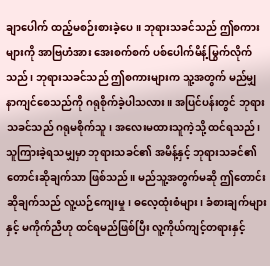ချာပေါက် ထည့်မစဉ်းစားခဲ့ပေ။ ဘုရားသခင်သည် ဤစကားများကို အာဗြဟံအား အေးစက်စက် ပစ်ပေါက်မိန့်မြွက်လိုက်သည်၊ ဘုရားသခင်သည် ဤစကားများက သူ့အတွက် မည်မျှ နာကျင်စေသည်ကို ဂရုစိုက်ခဲ့ပါသလား။ အပြင်ပန်းတွင် ဘုရားသခင်သည် ဂရုမစိုက်သူ၊ အလေးမထားသူကဲ့သို့ ထင်ရသည်၊ သူကြားခဲ့ရသမျှမှာ ဘုရားသခင်၏ အမိန့်နှင့် ဘုရားသခင်၏ တောင်းဆိုချက်သာ ဖြစ်သည်။ မည်သူ့အတွက်မဆို ဤတောင်းဆိုချက်သည် လူ့ယဉ်ကျေးမှု၊ ဓလေ့ထုံးစံများ၊ ခံစားချက်များနှင့် မကိုက်ညီဟု ထင်ရမည်ဖြစ်ပြီး လူ့ကိုယ်ကျင့်တရားနှင့်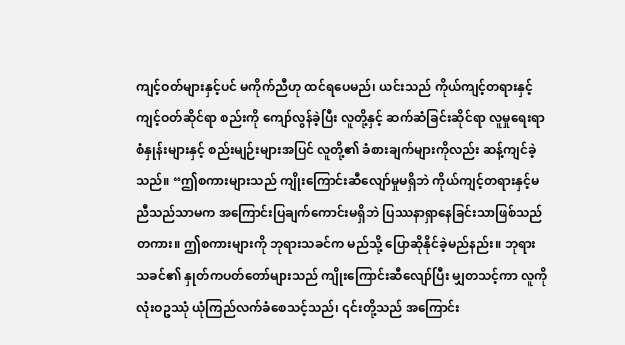ကျင့်ဝတ်များနှင့်ပင် မကိုက်ညီဟု ထင်ရပေမည်၊ ယင်းသည် ကိုယ်ကျင့်တရားနှင့် ကျင့်ဝတ်ဆိုင်ရာ စည်းကို ကျော်လွန်ခဲ့ပြီး လူတို့နှင့် ဆက်ဆံခြင်းဆိုင်ရာ လူမှုရေးရာ စံနှုန်းများနှင့် စည်းမျဉ်းများအပြင် လူတို့၏ ခံစားချက်များကိုလည်း ဆန့်ကျင်ခဲ့သည်။ “ဤစကားများသည် ကျိုးကြောင်းဆီလျော်မှုမရှိဘဲ ကိုယ်ကျင့်တရားနှင့်မညီသည်သာမက အကြောင်းပြချက်ကောင်းမရှိဘဲ ပြဿနာရှာနေခြင်းသာဖြစ်သည်တကား။ ဤစကားများကို ဘုရားသခင်က မည်သို့ ပြောဆိုနိုင်ခဲ့မည်နည်း။ ဘုရားသခင်၏ နှုတ်ကပတ်တော်များသည် ကျိုးကြောင်းဆီလျော်ပြီး မျှတသင့်ကာ လူကို လုံးဝဥဿုံ ယုံကြည်လက်ခံစေသင့်သည်၊ ၎င်းတို့သည် အကြောင်း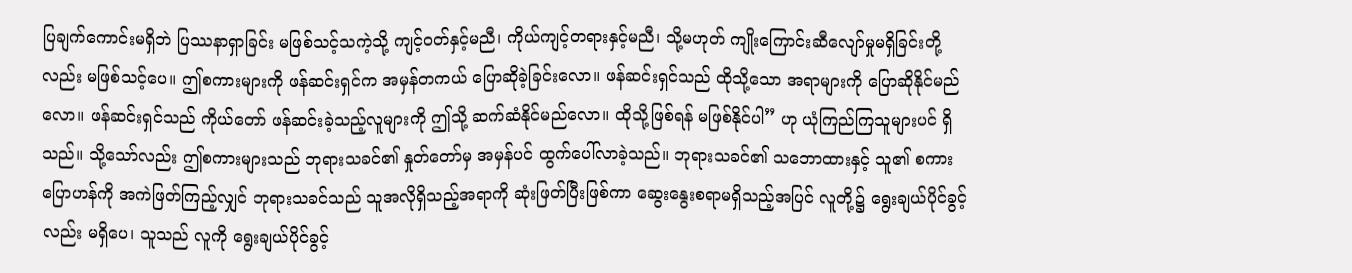ပြချက်ကောင်းမရှိဘဲ ပြဿနာရှာခြင်း မဖြစ်သင့်သကဲ့သို့ ကျင့်ဝတ်နှင့်မညီ၊ ကိုယ်ကျင့်တရားနှင့်မညီ၊ သို့မဟုတ် ကျိုးကြောင်းဆီလျော်မှုမရှိခြင်းတို့လည်း မဖြစ်သင့်ပေ။ ဤစကားများကို ဖန်ဆင်းရှင်က အမှန်တကယ် ပြောဆိုခဲ့ခြင်းလော။ ဖန်ဆင်းရှင်သည် ထိုသို့သော အရာများကို ပြောဆိုနိုင်မည်လော။ ဖန်ဆင်းရှင်သည် ကိုယ်တော် ဖန်ဆင်းခဲ့သည့်လူများကို ဤသို့ ဆက်ဆံနိုင်မည်လော။ ထိုသို့ဖြစ်ရန် မဖြစ်နိုင်ပါ” ဟု ယုံကြည်ကြသူများပင် ရှိသည်။ သို့သော်လည်း ဤစကားများသည် ဘုရားသခင်၏ နှုတ်တော်မှ အမှန်ပင် ထွက်ပေါ်လာခဲ့သည်။ ဘုရားသခင်၏ သဘောထားနှင့် သူ၏ စကားပြောဟန်ကို အကဲဖြတ်ကြည့်လျှင် ဘုရားသခင်သည် သူအလိုရှိသည့်အရာကို ဆုံးဖြတ်ပြီးဖြစ်ကာ ဆွေးနွေးစရာမရှိသည့်အပြင် လူတို့၌ ရွေးချယ်ပိုင်ခွင့်လည်း မရှိပေ၊ သူသည် လူကို ရွေးချယ်ပိုင်ခွင့်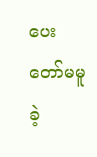ပေးတော်မမူခဲ့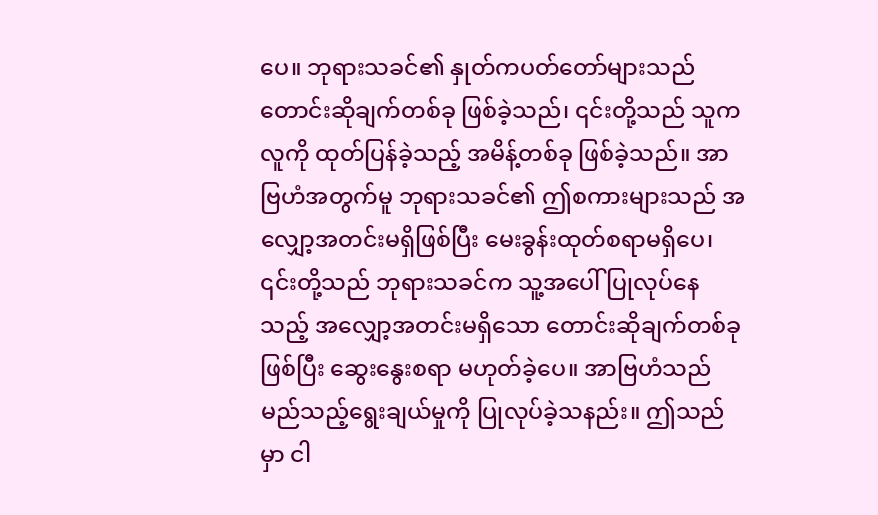ပေ။ ဘုရားသခင်၏ နှုတ်ကပတ်တော်များသည် တောင်းဆိုချက်တစ်ခု ဖြစ်ခဲ့သည်၊ ၎င်းတို့သည် သူက လူကို ထုတ်ပြန်ခဲ့သည့် အမိန့်တစ်ခု ဖြစ်ခဲ့သည်။ အာဗြဟံအတွက်မူ ဘုရားသခင်၏ ဤစကားများသည် အလျှော့အတင်းမရှိဖြစ်ပြီး မေးခွန်းထုတ်စရာမရှိပေ၊ ၎င်းတို့သည် ဘုရားသခင်က သူ့အပေါ် ပြုလုပ်နေသည့် အလျှော့အတင်းမရှိသော တောင်းဆိုချက်တစ်ခုဖြစ်ပြီး ဆွေးနွေးစရာ မဟုတ်ခဲ့ပေ။ အာဗြဟံသည် မည်သည့်ရွေးချယ်မှုကို ပြုလုပ်ခဲ့သနည်း။ ဤသည်မှာ ငါ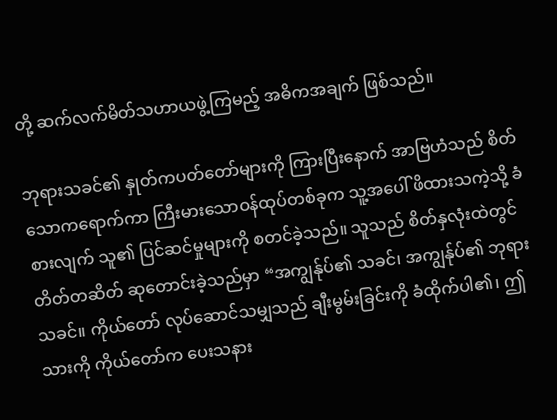တို့ ဆက်လက်မိတ်သဟာယဖွဲ့ကြမည့် အဓိကအချက် ဖြစ်သည်။

ဘုရားသခင်၏ နှုတ်ကပတ်တော်များကို ကြားပြီးနောက် အာဗြဟံသည် စိတ်သောကရောက်ကာ ကြီးမားသောဝန်ထုပ်တစ်ခုက သူ့အပေါ် ဖိထားသကဲ့သို့ ခံစားလျက် သူ၏ ပြင်ဆင်မှုများကို စတင်ခဲ့သည်။ သူသည် စိတ်နှလုံးထဲတွင် တိတ်တဆိတ် ဆုတောင်းခဲ့သည်မှာ “အကျွန်ုပ်၏ သခင်၊ အကျွန်ုပ်၏ ဘုရားသခင်။ ကိုယ်တော် လုပ်ဆောင်သမျှသည် ချီးမွမ်းခြင်းကို ခံထိုက်ပါ၏၊ ဤသားကို ကိုယ်တော်က ပေးသနား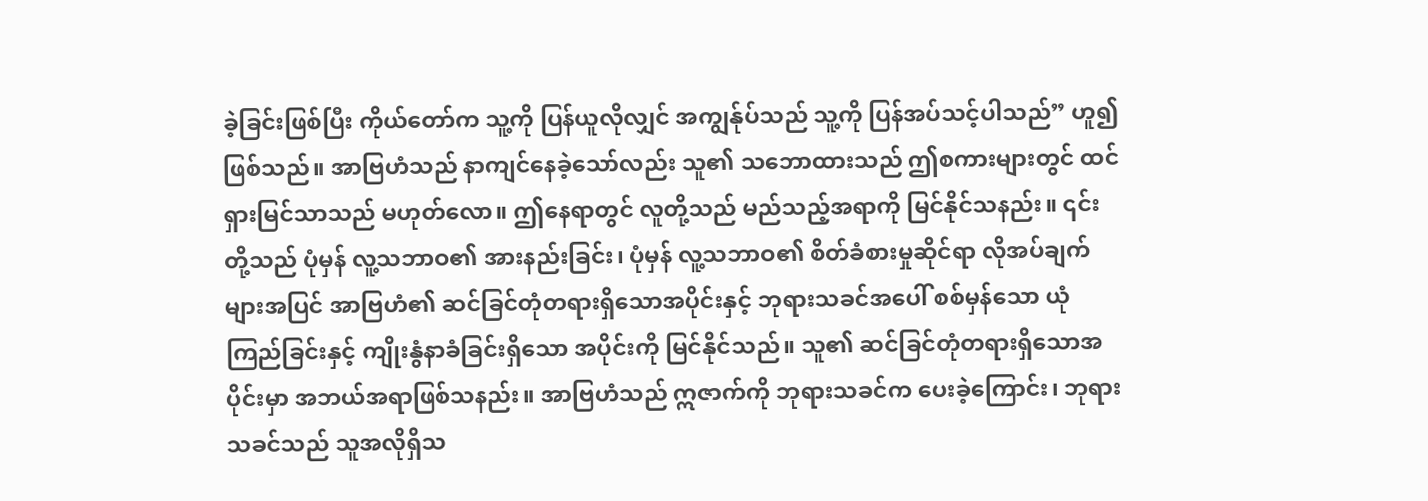ခဲ့ခြင်းဖြစ်ပြီး ကိုယ်တော်က သူ့ကို ပြန်ယူလိုလျှင် အကျွန်ုပ်သည် သူ့ကို ပြန်အပ်သင့်ပါသည်” ဟူ၍ ဖြစ်သည်။ အာဗြဟံသည် နာကျင်နေခဲ့သော်လည်း သူ၏ သဘောထားသည် ဤစကားများတွင် ထင်ရှားမြင်သာသည် မဟုတ်လော။ ဤနေရာတွင် လူတို့သည် မည်သည့်အရာကို မြင်နိုင်သနည်း။ ၎င်းတို့သည် ပုံမှန် လူ့သဘာဝ၏ အားနည်းခြင်း၊ ပုံမှန် လူ့သဘာဝ၏ စိတ်ခံစားမှုဆိုင်ရာ လိုအပ်ချက်များအပြင် အာဗြဟံ၏ ဆင်ခြင်တုံတရားရှိသောအပိုင်းနှင့် ဘုရားသခင်အပေါ် စစ်မှန်သော ယုံကြည်ခြင်းနှင့် ကျိုးနွံနာခံခြင်းရှိသော အပိုင်းကို မြင်နိုင်သည်။ သူ၏ ဆင်ခြင်တုံတရားရှိသောအပိုင်းမှာ အဘယ်အရာဖြစ်သနည်း။ အာဗြဟံသည် ဣဇာက်ကို ဘုရားသခင်က ပေးခဲ့ကြောင်း၊ ဘုရားသခင်သည် သူအလိုရှိသ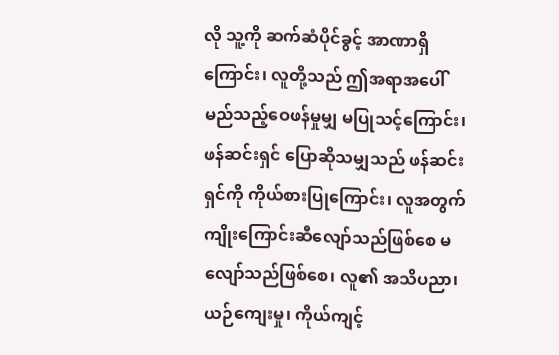လို သူ့ကို ဆက်ဆံပိုင်ခွင့် အာဏာရှိကြောင်း၊ လူတို့သည် ဤအရာအပေါ် မည်သည့်ဝေဖန်မှုမျှ မပြုသင့်ကြောင်း၊ ဖန်ဆင်းရှင် ပြောဆိုသမျှသည် ဖန်ဆင်းရှင်ကို ကိုယ်စားပြုကြောင်း၊ လူအတွက် ကျိုးကြောင်းဆီလျော်သည်ဖြစ်စေ မလျော်သည်ဖြစ်စေ၊ လူ၏ အသိပညာ၊ ယဉ်ကျေးမှု၊ ကိုယ်ကျင့်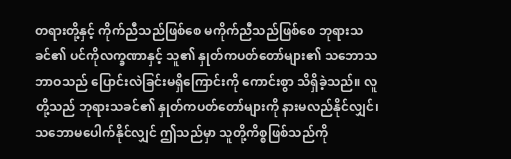တရားတို့နှင့် ကိုက်ညီသည်ဖြစ်စေ မကိုက်ညီသည်ဖြစ်စေ ဘုရားသခင်၏ ပင်ကိုလက္ခဏာနှင့် သူ၏ နှုတ်ကပတ်တော်များ၏ သဘောသဘာဝသည် ပြောင်းလဲခြင်းမရှိကြောင်းကို ကောင်းစွာ သိရှိခဲ့သည်။ လူတို့သည် ဘုရားသခင်၏ နှုတ်ကပတ်တော်များကို နားမလည်နိုင်လျှင်၊ သဘောမပေါက်နိုင်လျှင် ဤသည်မှာ သူတို့ကိစ္စဖြစ်သည်ကို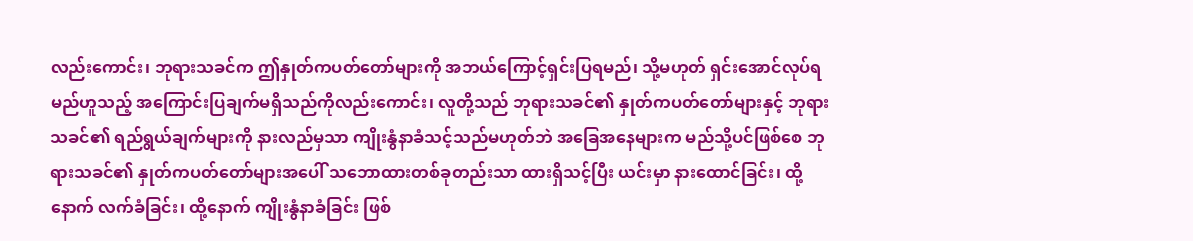လည်းကောင်း၊ ဘုရားသခင်က ဤနှုတ်ကပတ်တော်များကို အဘယ်ကြောင့်ရှင်းပြရမည်၊ သို့မဟုတ် ရှင်းအောင်လုပ်ရမည်ဟူသည့် အကြောင်းပြချက်မရှိသည်ကိုလည်းကောင်း၊ လူတို့သည် ဘုရားသခင်၏ နှုတ်ကပတ်တော်များနှင့် ဘုရားသခင်၏ ရည်ရွယ်ချက်များကို နားလည်မှသာ ကျိုးနွံနာခံသင့်သည်မဟုတ်ဘဲ အခြေအနေများက မည်သို့ပင်ဖြစ်စေ ဘုရားသခင်၏ နှုတ်ကပတ်တော်များအပေါ် သဘောထားတစ်ခုတည်းသာ ထားရှိသင့်ပြီး ယင်းမှာ နားထောင်ခြင်း၊ ထို့နောက် လက်ခံခြင်း၊ ထို့နောက် ကျိုးနွံနာခံခြင်း ဖြစ်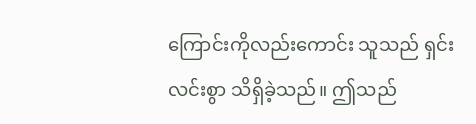ကြောင်းကိုလည်းကောင်း သူသည် ရှင်းလင်းစွာ သိရှိခဲ့သည်။ ဤသည်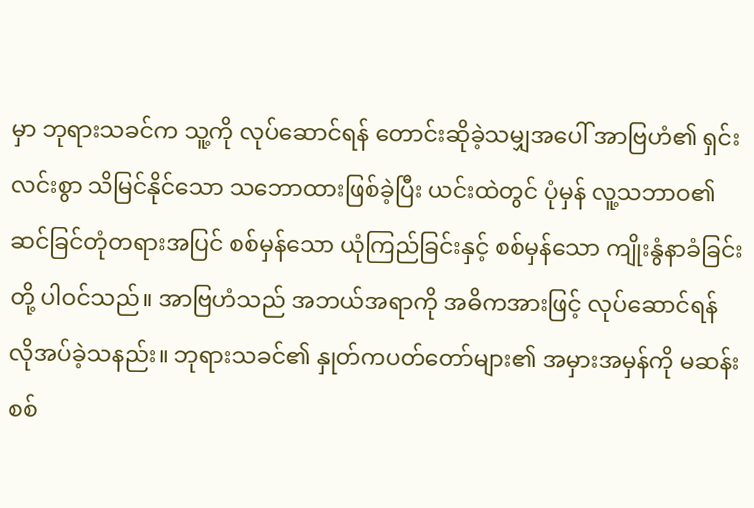မှာ ဘုရားသခင်က သူ့ကို လုပ်ဆောင်ရန် တောင်းဆိုခဲ့သမျှအပေါ် အာဗြဟံ၏ ရှင်းလင်းစွာ သိမြင်နိုင်သော သဘောထားဖြစ်ခဲ့ပြီး ယင်းထဲတွင် ပုံမှန် လူ့သဘာဝ၏ ဆင်ခြင်တုံတရားအပြင် စစ်မှန်သော ယုံကြည်ခြင်းနှင့် စစ်မှန်သော ကျိုးနွံနာခံခြင်းတို့ ပါဝင်သည်။ အာဗြဟံသည် အဘယ်အရာကို အဓိကအားဖြင့် လုပ်ဆောင်ရန် လိုအပ်ခဲ့သနည်း။ ဘုရားသခင်၏ နှုတ်ကပတ်တော်များ၏ အမှားအမှန်ကို မဆန်းစစ်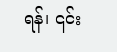ရန်၊ ၎င်း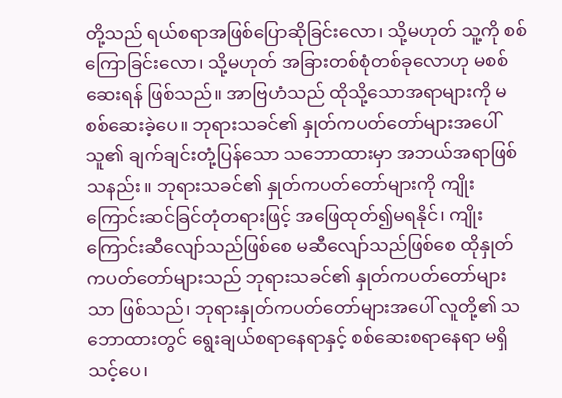တို့သည် ရယ်စရာအဖြစ်ပြောဆိုခြင်းလော၊ သို့မဟုတ် သူ့ကို စစ်ကြောခြင်းလော၊ သို့မဟုတ် အခြားတစ်စုံတစ်ခုလောဟု မစစ်ဆေးရန် ဖြစ်သည်။ အာဗြဟံသည် ထိုသို့သောအရာများကို မစစ်ဆေးခဲ့ပေ။ ဘုရားသခင်၏ နှုတ်ကပတ်တော်များအပေါ် သူ၏ ချက်ချင်းတုံ့ပြန်သော သဘောထားမှာ အဘယ်အရာဖြစ်သနည်း။ ဘုရားသခင်၏ နှုတ်ကပတ်တော်များကို ကျိုးကြောင်းဆင်ခြင်တုံတရားဖြင့် အဖြေထုတ်၍မရနိုင်၊ ကျိုးကြောင်းဆီလျော်သည်ဖြစ်စေ မဆီလျော်သည်ဖြစ်စေ ထိုနှုတ်ကပတ်တော်များသည် ဘုရားသခင်၏ နှုတ်ကပတ်တော်များသာ ဖြစ်သည်၊ ဘုရားနှုတ်ကပတ်တော်များအပေါ် လူတို့၏ သဘောထားတွင် ရွေးချယ်စရာနေရာနှင့် စစ်ဆေးစရာနေရာ မရှိသင့်ပေ၊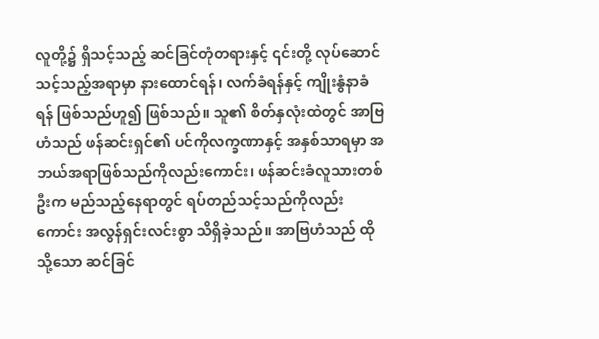လူတို့၌ ရှိသင့်သည့် ဆင်ခြင်တုံတရားနှင့် ၎င်းတို့ လုပ်ဆောင်သင့်သည့်အရာမှာ နားထောင်ရန်၊ လက်ခံရန်နှင့် ကျိုးနွံနာခံရန် ဖြစ်သည်ဟူ၍ ဖြစ်သည်။ သူ၏ စိတ်နှလုံးထဲတွင် အာဗြဟံသည် ဖန်ဆင်းရှင်၏ ပင်ကိုလက္ခဏာနှင့် အနှစ်သာရမှာ အဘယ်အရာဖြစ်သည်ကိုလည်းကောင်း၊ ဖန်ဆင်းခံလူသားတစ်ဦးက မည်သည့်နေရာတွင် ရပ်တည်သင့်သည်ကိုလည်းကောင်း အလွန်ရှင်းလင်းစွာ သိရှိခဲ့သည်။ အာဗြဟံသည် ထိုသို့သော ဆင်ခြင်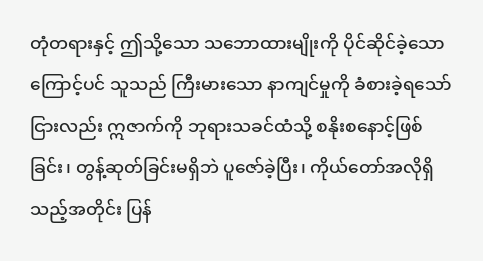တုံတရားနှင့် ဤသို့သော သဘောထားမျိုးကို ပိုင်ဆိုင်ခဲ့သောကြောင့်ပင် သူသည် ကြီးမားသော နာကျင်မှုကို ခံစားခဲ့ရသော်ငြားလည်း ဣဇာက်ကို ဘုရားသခင်ထံသို့ စနိုးစနောင့်ဖြစ်ခြင်း၊ တွန့်ဆုတ်ခြင်းမရှိဘဲ ပူဇော်ခဲ့ပြီး၊ ကိုယ်တော်အလိုရှိသည့်အတိုင်း ပြန်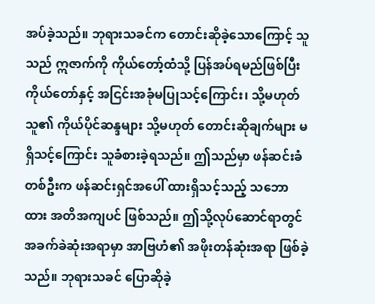အပ်ခဲ့သည်။ ဘုရားသခင်က တောင်းဆိုခဲ့သောကြောင့် သူသည် ဣဇာက်ကို ကိုယ်တော့်ထံသို့ ပြန်အပ်ရမည်ဖြစ်ပြီး ကိုယ်တော်နှင့် အငြင်းအခုံမပြုသင့်ကြောင်း၊ သို့မဟုတ် သူ၏ ကိုယ်ပိုင်ဆန္ဒများ သို့မဟုတ် တောင်းဆိုချက်များ မရှိသင့်ကြောင်း သူခံစားခဲ့ရသည်။ ဤသည်မှာ ဖန်ဆင်းခံတစ်ဦးက ဖန်ဆင်းရှင်အပေါ် ထားရှိသင့်သည့် သဘောထား အတိအကျပင် ဖြစ်သည်။ ဤသို့လုပ်ဆောင်ရာတွင် အခက်ခဲဆုံးအရာမှာ အာဗြဟံ၏ အဖိုးတန်ဆုံးအရာ ဖြစ်ခဲ့သည်။ ဘုရားသခင် ပြောဆိုခဲ့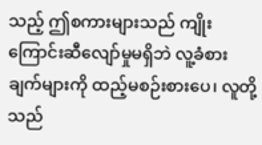သည့် ဤစကားများသည် ကျိုးကြောင်းဆီလျော်မှုမရှိဘဲ လူ့ခံစားချက်များကို ထည့်မစဉ်းစားပေ၊ လူတို့သည်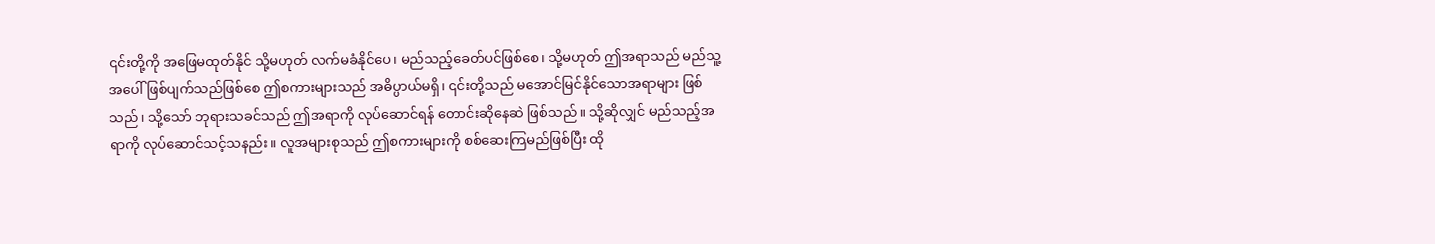၎င်းတို့ကို အဖြေမထုတ်နိုင် သို့မဟုတ် လက်မခံနိုင်ပေ၊ မည်သည့်ခေတ်ပင်ဖြစ်စေ၊ သို့မဟုတ် ဤအရာသည် မည်သူ့အပေါ် ဖြစ်ပျက်သည်ဖြစ်စေ ဤစကားများသည် အဓိပ္ပာယ်မရှိ၊ ၎င်းတို့သည် မအောင်မြင်နိုင်သောအရာများ ဖြစ်သည်၊ သို့သော် ဘုရားသခင်သည် ဤအရာကို လုပ်ဆောင်ရန် တောင်းဆိုနေဆဲ ဖြစ်သည်။ သို့ဆိုလျှင် မည်သည့်အရာကို လုပ်ဆောင်သင့်သနည်း။ လူအများစုသည် ဤစကားများကို စစ်ဆေးကြမည်ဖြစ်ပြီး ထို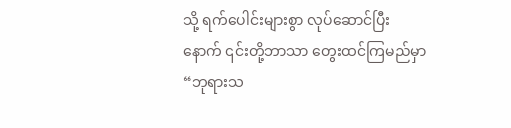သို့ ရက်ပေါင်းများစွာ လုပ်ဆောင်ပြီးနောက် ၎င်းတို့ဘာသာ တွေးထင်ကြမည်မှာ “ဘုရားသ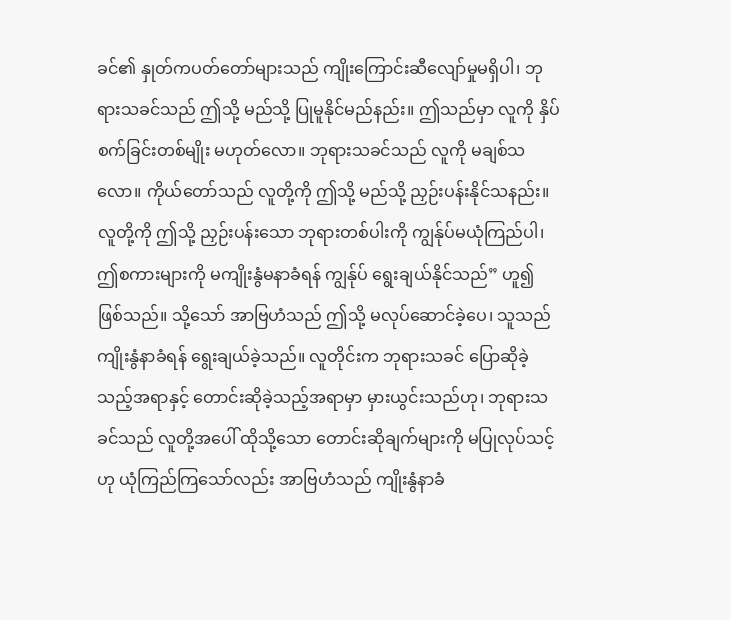ခင်၏ နှုတ်ကပတ်တော်များသည် ကျိုးကြောင်းဆီလျော်မှုမရှိပါ၊ ဘုရားသခင်သည် ဤသို့ မည်သို့ ပြုမူနိုင်မည်နည်း။ ဤသည်မှာ လူကို နှိပ်စက်ခြင်းတစ်မျိုး မဟုတ်လော။ ဘုရားသခင်သည် လူကို မချစ်သလော။ ကိုယ်တော်သည် လူတို့ကို ဤသို့ မည်သို့ ညှဉ်းပန်းနိုင်သနည်း။ လူတို့ကို ဤသို့ ညှဉ်းပန်းသော ဘုရားတစ်ပါးကို ကျွန်ုပ်မယုံကြည်ပါ၊ ဤစကားများကို မကျိုးနွံမနာခံရန် ကျွန်ုပ် ရွေးချယ်နိုင်သည်” ဟူ၍ ဖြစ်သည်။ သို့သော် အာဗြဟံသည် ဤသို့ မလုပ်ဆောင်ခဲ့ပေ၊ သူသည် ကျိုးနွံနာခံရန် ရွေးချယ်ခဲ့သည်။ လူတိုင်းက ဘုရားသခင် ပြောဆိုခဲ့သည့်အရာနှင့် တောင်းဆိုခဲ့သည့်အရာမှာ မှားယွင်းသည်ဟု၊ ဘုရားသခင်သည် လူတို့အပေါ် ထိုသို့သော တောင်းဆိုချက်များကို မပြုလုပ်သင့်ဟု ယုံကြည်ကြသော်လည်း အာဗြဟံသည် ကျိုးနွံနာခံ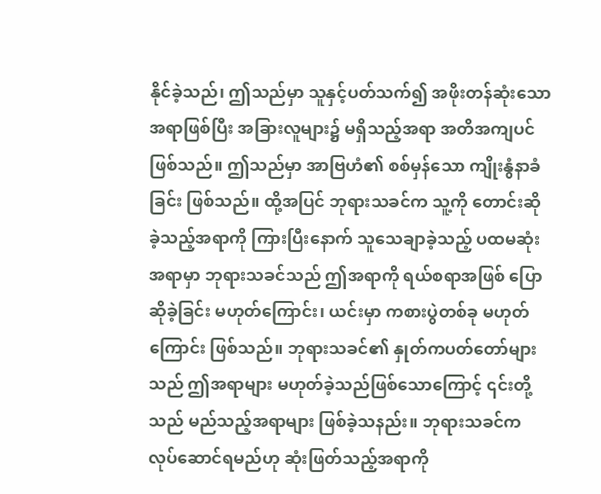နိုင်ခဲ့သည်၊ ဤသည်မှာ သူနှင့်ပတ်သက်၍ အဖိုးတန်ဆုံးသောအရာဖြစ်ပြီး အခြားလူများ၌ မရှိသည့်အရာ အတိအကျပင် ဖြစ်သည်။ ဤသည်မှာ အာဗြဟံ၏ စစ်မှန်သော ကျိုးနွံနာခံခြင်း ဖြစ်သည်။ ထို့အပြင် ဘုရားသခင်က သူ့ကို တောင်းဆိုခဲ့သည့်အရာကို ကြားပြီးနောက် သူသေချာခဲ့သည့် ပထမဆုံးအရာမှာ ဘုရားသခင်သည် ဤအရာကို ရယ်စရာအဖြစ် ပြောဆိုခဲ့ခြင်း မဟုတ်ကြောင်း၊ ယင်းမှာ ကစားပွဲတစ်ခု မဟုတ်ကြောင်း ဖြစ်သည်။ ဘုရားသခင်၏ နှုတ်ကပတ်တော်များသည် ဤအရာများ မဟုတ်ခဲ့သည်ဖြစ်သောကြောင့် ၎င်းတို့သည် မည်သည့်အရာများ ဖြစ်ခဲ့သနည်း။ ဘုရားသခင်က လုပ်ဆောင်ရမည်ဟု ဆုံးဖြတ်သည့်အရာကို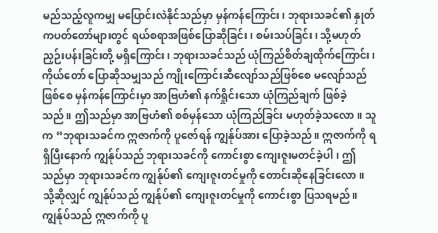မည်သည့်လူကမျှ မပြောင်းလဲနိုင်သည်မှာ မှန်ကန်ကြောင်း၊ ဘုရားသခင်၏ နှုတ်ကပတ်တော်များတွင် ရယ်စရာအဖြစ်ပြောဆိုခြင်း၊ စမ်းသပ်ခြင်း၊ သို့မဟုတ် ညှဉ်းပန်းခြင်းတို့ မရှိကြောင်း၊ ဘုရားသခင်သည် ယုံကြည်စိတ်ချထိုက်ကြောင်း၊ ကိုယ်တော် ပြောဆိုသမျှသည် ကျိုးကြောင်းဆီလျော်သည်ဖြစ်စေ မလျော်သည်ဖြစ်စေ မှန်ကန်ကြောင်းမှာ အာဗြဟံ၏ နက်ရှိုင်းသော ယုံကြည်ချက် ဖြစ်ခဲ့သည်။ ဤသည်မှာ အာဗြဟံ၏ စစ်မှန်သော ယုံကြည်ခြင်း မဟုတ်ခဲ့သလော။ သူက “ဘုရားသခင်က ဣဇာက်ကို ပူဇော်ရန် ကျွန်ုပ်အား ပြောခဲ့သည်။ ဣဇာက်ကို ရရှိပြီးနောက် ကျွန်ုပ်သည် ဘုရားသခင်ကို ကောင်းစွာ ကျေးဇူးမတင်ခဲ့ပါ၊ ဤသည်မှာ ဘုရားသခင်က ကျွန်ုပ်၏ ကျေးဇူးတင်မှုကို တောင်းဆိုနေခြင်းလော။ သို့ဆိုလျှင် ကျွန်ုပ်သည် ကျွန်ုပ်၏ ကျေးဇူးတင်မှုကို ကောင်းစွာ ပြသရမည်။ ကျွန်ုပ်သည် ဣဇာက်ကို ပူ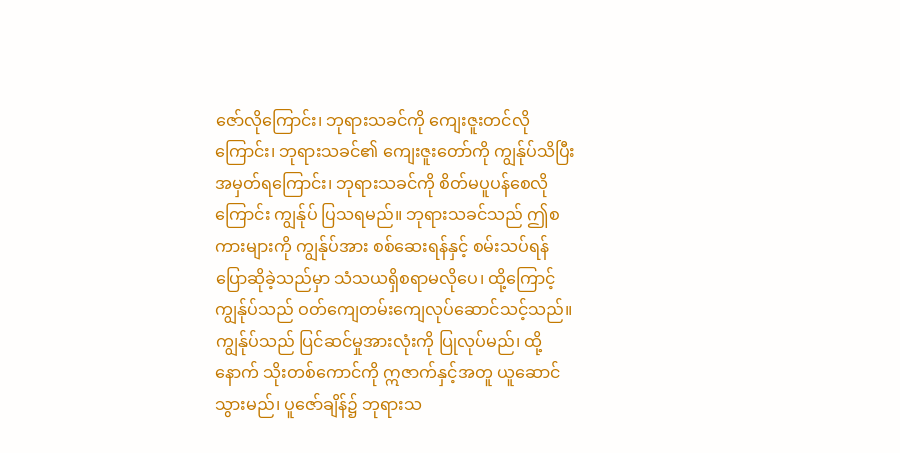ဇော်လိုကြောင်း၊ ဘုရားသခင်ကို ကျေးဇူးတင်လိုကြောင်း၊ ဘုရားသခင်၏ ကျေးဇူးတော်ကို ကျွန်ုပ်သိပြီး အမှတ်ရကြောင်း၊ ဘုရားသခင်ကို စိတ်မပူပန်စေလိုကြောင်း ကျွန်ုပ် ပြသရမည်။ ဘုရားသခင်သည် ဤစကားများကို ကျွန်ုပ်အား စစ်ဆေးရန်နှင့် စမ်းသပ်ရန် ပြောဆိုခဲ့သည်မှာ သံသယရှိစရာမလိုပေ၊ ထို့ကြောင့် ကျွန်ုပ်သည် ဝတ်ကျေတမ်းကျေလုပ်ဆောင်သင့်သည်။ ကျွန်ုပ်သည် ပြင်ဆင်မှုအားလုံးကို ပြုလုပ်မည်၊ ထို့နောက် သိုးတစ်ကောင်ကို ဣဇာက်နှင့်အတူ ယူဆောင်သွားမည်၊ ပူဇော်ချိန်၌ ဘုရားသ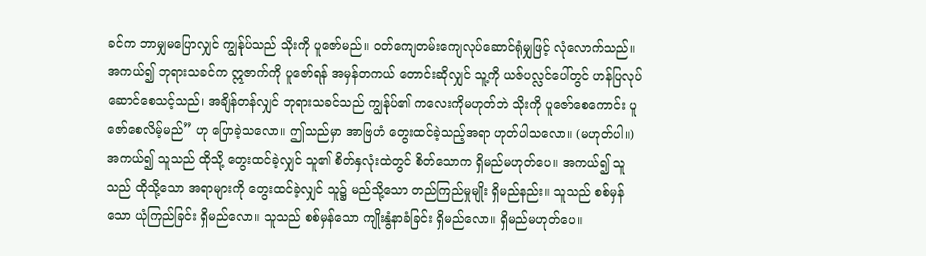ခင်က ဘာမျှမပြောလျှင် ကျွန်ုပ်သည် သိုးကို ပူဇော်မည်။ ဝတ်ကျေတမ်းကျေလုပ်ဆောင်ရုံမျှဖြင့် လုံလောက်သည်။ အကယ်၍ ဘုရားသခင်က ဣဇာက်ကို ပူဇော်ရန် အမှန်တကယ် တောင်းဆိုလျှင် သူ့ကို ယဇ်ပလ္လင်ပေါ်တွင် ဟန်ပြလုပ်ဆောင်စေသင့်သည်၊ အချိန်တန်လျှင် ဘုရားသခင်သည် ကျွန်ုပ်၏ ကလေးကိုမဟုတ်ဘဲ သိုးကို ပူဇော်စေကောင်း ပူဇော်စေလိမ့်မည်” ဟု ပြောခဲ့သလော။ ဤသည်မှာ အာဗြဟံ တွေးထင်ခဲ့သည့်အရာ ဟုတ်ပါသလော။ (မဟုတ်ပါ။) အကယ်၍ သူသည် ထိုသို့ တွေးထင်ခဲ့လျှင် သူ၏ စိတ်နှလုံးထဲတွင် စိတ်သောက ရှိမည်မဟုတ်ပေ။ အကယ်၍ သူသည် ထိုသို့သော အရာများကို တွေးထင်ခဲ့လျှင် သူ၌ မည်သို့သော တည်ကြည်မှုမျိုး ရှိမည်နည်း။ သူသည် စစ်မှန်သော ယုံကြည်ခြင်း ရှိမည်လော။ သူသည် စစ်မှန်သော ကျိုးနွံနာခံခြင်း ရှိမည်လော။ ရှိမည်မဟုတ်ပေ။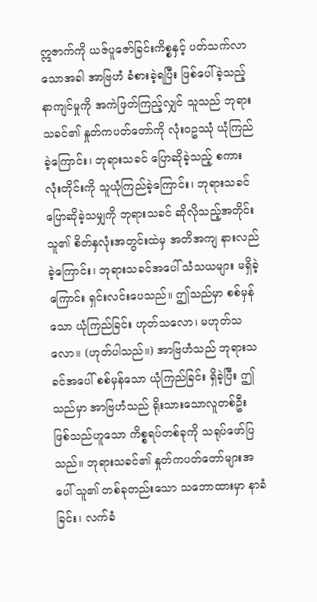ဣဇာက်ကို ယဇ်ပူဇော်ခြင်းကိစ္စနှင့် ပတ်သက်လာသောအခါ အာဗြဟံ ခံစားခဲ့ရပြီး ဖြစ်ပေါ်ခဲ့သည့် နာကျင်မှုကို အကဲဖြတ်ကြည့်လျှင် သူသည် ဘုရားသခင်၏ နှုတ်ကပတ်တော်ကို လုံးဝဥဿုံ ယုံကြည်ခဲ့ကြောင်း၊ ဘုရားသခင် ပြောဆိုခဲ့သည့် စကားလုံးတိုင်းကို သူယုံကြည်ခဲ့ကြောင်း၊ ဘုရားသခင် ပြောဆိုခဲ့သမျှကို ဘုရားသခင် ဆိုလိုသည့်အတိုင်း သူ၏ စိတ်နှလုံးအတွင်းထဲမှ အတိအကျ နားလည်ခဲ့ကြောင်း၊ ဘုရားသခင်အပေါ် သံသယများ မရှိခဲ့ကြောင်း ရှင်းလင်းပေသည်။ ဤသည်မှာ စစ်မှန်သော ယုံကြည်ခြင်း ဟုတ်သလော၊ မဟုတ်သလော။ (ဟုတ်ပါသည်။) အာဗြဟံသည် ဘုရားသခင်အပေါ် စစ်မှန်သော ယုံကြည်ခြင်း ရှိခဲ့ပြီး ဤသည်မှာ အာဗြဟံသည် ရိုးသားသောလူတစ်ဦး ဖြစ်သည်ဟူသော ကိစ္စရပ်တစ်ခုကို သရုပ်ဖော်ပြသည်။ ဘုရားသခင်၏ နှုတ်ကပတ်တော်များအပေါ် သူ၏ တစ်ခုတည်းသော သဘောထားမှာ နာခံခြင်း၊ လက်ခံ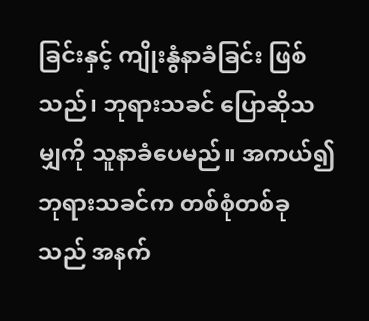ခြင်းနှင့် ကျိုးနွံနာခံခြင်း ဖြစ်သည်၊ ဘုရားသခင် ပြောဆိုသမျှကို သူနာခံပေမည်။ အကယ်၍ ဘုရားသခင်က တစ်စုံတစ်ခုသည် အနက်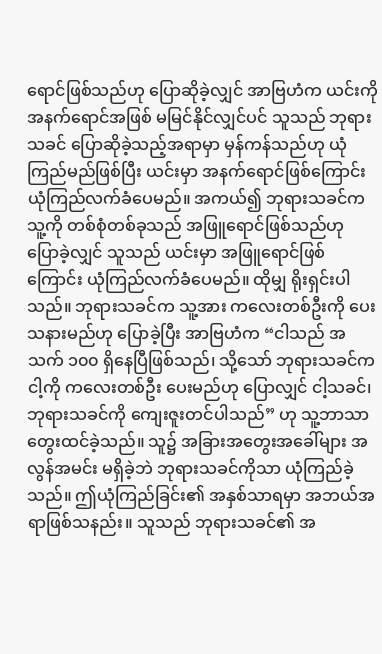ရောင်ဖြစ်သည်ဟု ပြောဆိုခဲ့လျှင် အာဗြဟံက ယင်းကို အနက်ရောင်အဖြစ် မမြင်နိုင်လျှင်ပင် သူသည် ဘုရားသခင် ပြောဆိုခဲ့သည့်အရာမှာ မှန်ကန်သည်ဟု ယုံကြည်မည်ဖြစ်ပြီး ယင်းမှာ အနက်ရောင်ဖြစ်ကြောင်း ယုံကြည်လက်ခံပေမည်။ အကယ်၍ ဘုရားသခင်က သူ့ကို တစ်စုံတစ်ခုသည် အဖြူရောင်ဖြစ်သည်ဟု ပြောခဲ့လျှင် သူသည် ယင်းမှာ အဖြူရောင်ဖြစ်ကြောင်း ယုံကြည်လက်ခံပေမည်။ ထိုမျှ ရိုးရှင်းပါသည်။ ဘုရားသခင်က သူ့အား ကလေးတစ်ဦးကို ပေးသနားမည်ဟု ပြောခဲ့ပြီး အာဗြဟံက “ငါသည် အသက် ၁၀၀ ရှိနေပြီဖြစ်သည်၊ သို့သော် ဘုရားသခင်က ငါ့ကို ကလေးတစ်ဦး ပေးမည်ဟု ပြောလျှင် ငါ့သခင်၊ ဘုရားသခင်ကို ကျေးဇူးတင်ပါသည်” ဟု သူ့ဘာသာ တွေးထင်ခဲ့သည်။ သူ၌ အခြားအတွေးအခေါ်များ အလွန်အမင်း မရှိခဲ့ဘဲ ဘုရားသခင်ကိုသာ ယုံကြည်ခဲ့သည်။ ဤယုံကြည်ခြင်း၏ အနှစ်သာရမှာ အဘယ်အရာဖြစ်သနည်း။ သူသည် ဘုရားသခင်၏ အ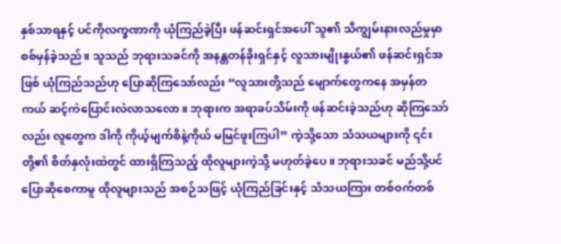နှစ်သာရနှင့် ပင်ကိုလက္ခဏာကို ယုံကြည်ခဲ့ပြီး ဖန်ဆင်းရှင်အပေါ် သူ၏ သိကျွမ်းနားလည်မှုမှာ စစ်မှန်ခဲ့သည်။ သူသည် ဘုရားသခင်ကို အနန္တတန်ခိုးရှင်နှင့် လူသားမျိုးနွယ်၏ ဖန်ဆင်းရှင်အဖြစ် ယုံကြည်သည်ဟု ပြောဆိုကြသော်လည်း “လူသားတို့သည် မျောက်တွေကနေ အမှန်တကယ် ဆင့်ကဲပြောင်းလဲလာသလော။ ဘုရားက အရာခပ်သိမ်းကို ဖန်ဆင်းခဲ့သည်ဟု ဆိုကြသော်လည်း လူတွေက ဒါကို ကိုယ့်မျက်စိနဲ့ကိုယ် မမြင်ဖူးကြပါ” ကဲ့သို့သော သံသယများကို ၎င်းတို့၏ စိတ်နှလုံးထဲတွင် ထားရှိကြသည့် ထိုလူများကဲ့သို့ မဟုတ်ခဲ့ပေ။ ဘုရားသခင် မည်သို့ပင် ပြောဆိုစေကာမူ ထိုလူများသည် အစဉ်သဖြင့် ယုံကြည်ခြင်းနှင့် သံသယကြား တစ်ဝက်တစ်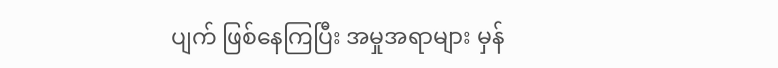ပျက် ဖြစ်နေကြပြီး အမှုအရာများ မှန်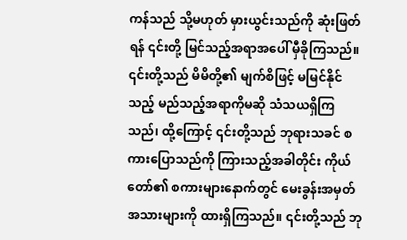ကန်သည် သို့မဟုတ် မှားယွင်းသည်ကို ဆုံးဖြတ်ရန် ၎င်းတို့ မြင်သည့်အရာအပေါ် မှီခိုကြသည်။ ၎င်းတို့သည် မိမိတို့၏ မျက်စိဖြင့် မမြင်နိုင်သည့် မည်သည့်အရာကိုမဆို သံသယရှိကြသည်၊ ထို့ကြောင့် ၎င်းတို့သည် ဘုရားသခင် စကားပြောသည်ကို ကြားသည့်အခါတိုင်း ကိုယ်တော်၏ စကားများနောက်တွင် မေးခွန်းအမှတ်အသားများကို ထားရှိကြသည်။ ၎င်းတို့သည် ဘု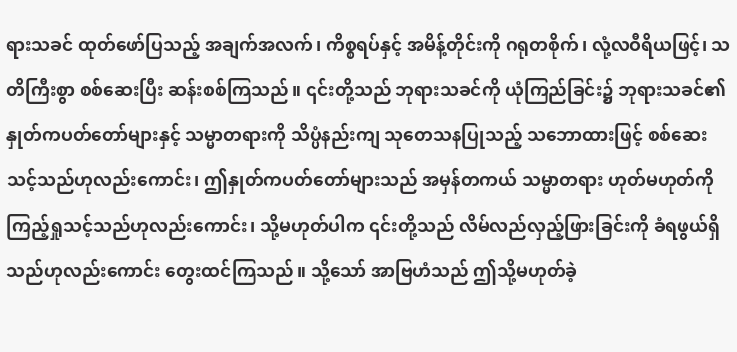ရားသခင် ထုတ်ဖော်ပြသည့် အချက်အလက်၊ ကိစ္စရပ်နှင့် အမိန့်တိုင်းကို ဂရုတစိုက်၊ လုံ့လဝီရိယဖြင့်၊ သတိကြီးစွာ စစ်ဆေးပြီး ဆန်းစစ်ကြသည်။ ၎င်းတို့သည် ဘုရားသခင်ကို ယုံကြည်ခြင်း၌ ဘုရားသခင်၏ နှုတ်ကပတ်တော်များနှင့် သမ္မာတရားကို သိပ္ပံနည်းကျ သုတေသနပြုသည့် သဘောထားဖြင့် စစ်ဆေးသင့်သည်ဟုလည်းကောင်း၊ ဤနှုတ်ကပတ်တော်များသည် အမှန်တကယ် သမ္မာတရား ဟုတ်မဟုတ်ကို ကြည့်ရှုသင့်သည်ဟုလည်းကောင်း၊ သို့မဟုတ်ပါက ၎င်းတို့သည် လိမ်လည်လှည့်ဖြားခြင်းကို ခံရဖွယ်ရှိသည်ဟုလည်းကောင်း တွေးထင်ကြသည်။ သို့သော် အာဗြဟံသည် ဤသို့မဟုတ်ခဲ့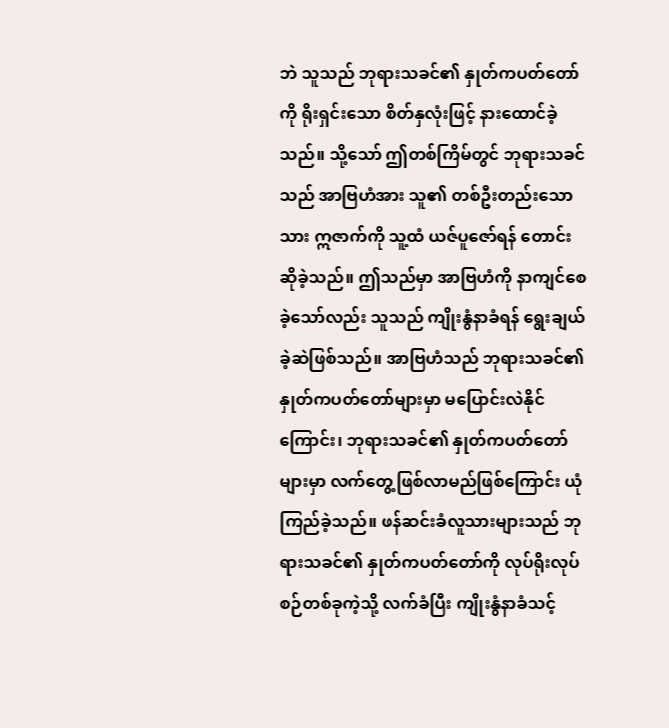ဘဲ သူသည် ဘုရားသခင်၏ နှုတ်ကပတ်တော်ကို ရိုးရှင်းသော စိတ်နှလုံးဖြင့် နားထောင်ခဲ့သည်။ သို့သော် ဤတစ်ကြိမ်တွင် ဘုရားသခင်သည် အာဗြဟံအား သူ၏ တစ်ဦးတည်းသောသား ဣဇာက်ကို သူ့ထံ ယဇ်ပူဇော်ရန် တောင်းဆိုခဲ့သည်။ ဤသည်မှာ အာဗြဟံကို နာကျင်စေခဲ့သော်လည်း သူသည် ကျိုးနွံနာခံရန် ရွေးချယ်ခဲ့ဆဲဖြစ်သည်။ အာဗြဟံသည် ဘုရားသခင်၏ နှုတ်ကပတ်တော်များမှာ မပြောင်းလဲနိုင်ကြောင်း၊ ဘုရားသခင်၏ နှုတ်ကပတ်တော်များမှာ လက်တွေ့ဖြစ်လာမည်ဖြစ်ကြောင်း ယုံကြည်ခဲ့သည်။ ဖန်ဆင်းခံလူသားများသည် ဘုရားသခင်၏ နှုတ်ကပတ်တော်ကို လုပ်ရိုးလုပ်စဉ်တစ်ခုကဲ့သို့ လက်ခံပြီး ကျိုးနွံနာခံသင့်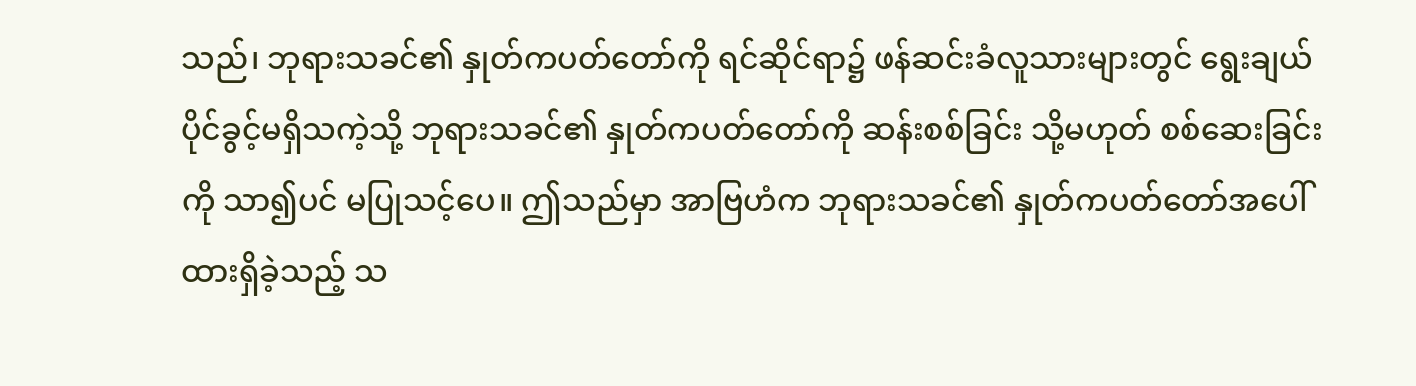သည်၊ ဘုရားသခင်၏ နှုတ်ကပတ်တော်ကို ရင်ဆိုင်ရာ၌ ဖန်ဆင်းခံလူသားများတွင် ရွေးချယ်ပိုင်ခွင့်မရှိသကဲ့သို့ ဘုရားသခင်၏ နှုတ်ကပတ်တော်ကို ဆန်းစစ်ခြင်း သို့မဟုတ် စစ်ဆေးခြင်းကို သာ၍ပင် မပြုသင့်ပေ။ ဤသည်မှာ အာဗြဟံက ဘုရားသခင်၏ နှုတ်ကပတ်တော်အပေါ် ထားရှိခဲ့သည့် သ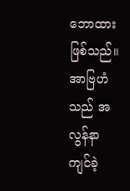ဘောထားဖြစ်သည်။ အာဗြဟံသည် အလွန်နာကျင်ခဲ့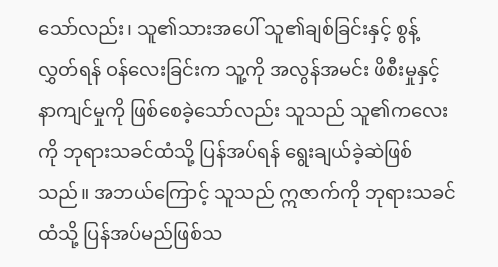သော်လည်း၊ သူ၏သားအပေါ် သူ၏ချစ်ခြင်းနှင့် စွန့်လွှတ်ရန် ဝန်လေးခြင်းက သူ့ကို အလွန်အမင်း ဖိစီးမှုနှင့် နာကျင်မှုကို ဖြစ်စေခဲ့သော်လည်း သူသည် သူ၏ကလေးကို ဘုရားသခင်ထံသို့ ပြန်အပ်ရန် ရွေးချယ်ခဲ့ဆဲဖြစ်သည်။ အဘယ်ကြောင့် သူသည် ဣဇာက်ကို ဘုရားသခင်ထံသို့ ပြန်အပ်မည်ဖြစ်သ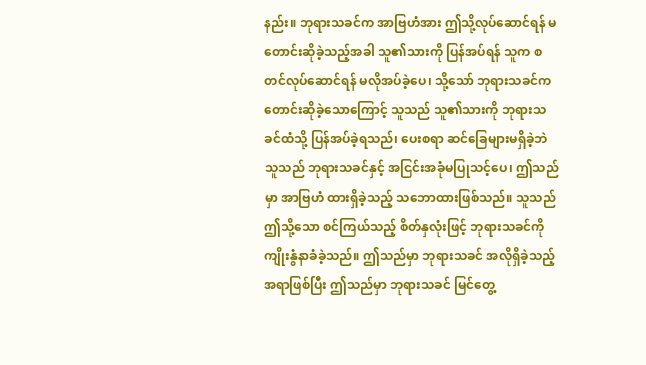နည်း။ ဘုရားသခင်က အာဗြဟံအား ဤသို့လုပ်ဆောင်ရန် မတောင်းဆိုခဲ့သည့်အခါ သူ၏သားကို ပြန်အပ်ရန် သူက စတင်လုပ်ဆောင်ရန် မလိုအပ်ခဲ့ပေ၊ သို့သော် ဘုရားသခင်က တောင်းဆိုခဲ့သောကြောင့် သူသည် သူ၏သားကို ဘုရားသခင်ထံသို့ ပြန်အပ်ခဲ့ရသည်၊ ပေးစရာ ဆင်ခြေများမရှိခဲ့ဘဲ သူသည် ဘုရားသခင်နှင့် အငြင်းအခုံမပြုသင့်ပေ၊ ဤသည်မှာ အာဗြဟံ ထားရှိခဲ့သည့် သဘောထားဖြစ်သည်။ သူသည် ဤသို့သော စင်ကြယ်သည့် စိတ်နှလုံးဖြင့် ဘုရားသခင်ကို ကျိုးနွံနာခံခဲ့သည်။ ဤသည်မှာ ဘုရားသခင် အလိုရှိခဲ့သည့်အရာဖြစ်ပြီး ဤသည်မှာ ဘုရားသခင် မြင်တွေ့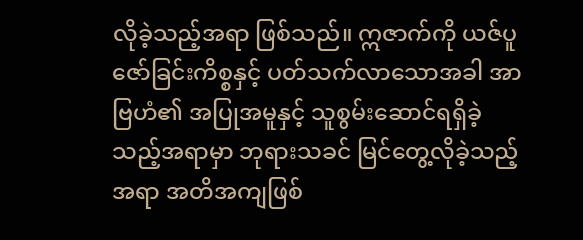လိုခဲ့သည့်အရာ ဖြစ်သည်။ ဣဇာက်ကို ယဇ်ပူဇော်ခြင်းကိစ္စနှင့် ပတ်သက်လာသောအခါ အာဗြဟံ၏ အပြုအမူနှင့် သူစွမ်းဆောင်ရရှိခဲ့သည့်အရာမှာ ဘုရားသခင် မြင်တွေ့လိုခဲ့သည့်အရာ အတိအကျဖြစ်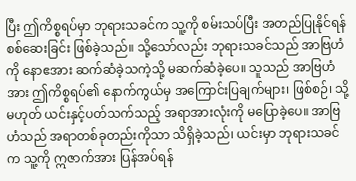ပြီး ဤကိစ္စရပ်မှာ ဘုရားသခင်က သူ့ကို စမ်းသပ်ပြီး အတည်ပြုနိုင်ရန်စစ်ဆေးခြင်း ဖြစ်ခဲ့သည်။ သို့သော်လည်း ဘုရားသခင်သည် အာဗြဟံကို နောဧအား ဆက်ဆံခဲ့သကဲ့သို့ မဆက်ဆံခဲ့ပေ။ သူသည် အာဗြဟံအား ဤကိစ္စရပ်၏ နောက်ကွယ်မှ အကြောင်းပြချက်များ၊ ဖြစ်စဉ်၊ သို့မဟုတ် ယင်းနှင့်ပတ်သက်သည့် အရာအားလုံးကို မပြောခဲ့ပေ။ အာဗြဟံသည် အရာတစ်ခုတည်းကိုသာ သိရှိခဲ့သည်၊ ယင်းမှာ ဘုရားသခင်က သူ့ကို ဣဇာက်အား ပြန်အပ်ရန်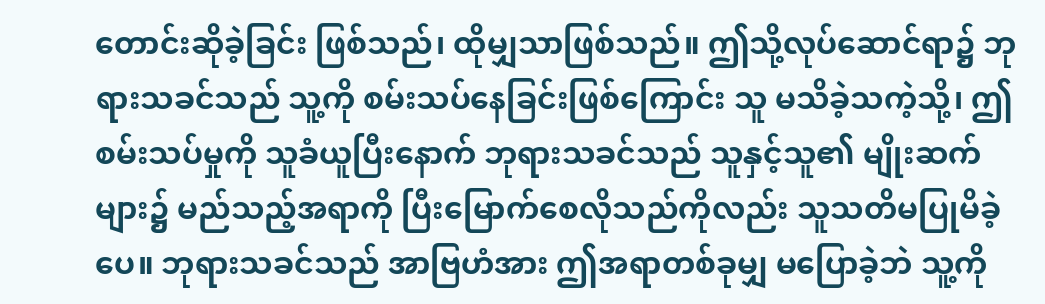တောင်းဆိုခဲ့ခြင်း ဖြစ်သည်၊ ထိုမျှသာဖြစ်သည်။ ဤသို့လုပ်ဆောင်ရာ၌ ဘုရားသခင်သည် သူ့ကို စမ်းသပ်နေခြင်းဖြစ်ကြောင်း သူ မသိခဲ့သကဲ့သို့၊ ဤစမ်းသပ်မှုကို သူခံယူပြီးနောက် ဘုရားသခင်သည် သူနှင့်သူ၏ မျိုးဆက်များ၌ မည်သည့်အရာကို ပြီးမြောက်စေလိုသည်ကိုလည်း သူသတိမပြုမိခဲ့ပေ။ ဘုရားသခင်သည် အာဗြဟံအား ဤအရာတစ်ခုမျှ မပြောခဲ့ဘဲ သူ့ကို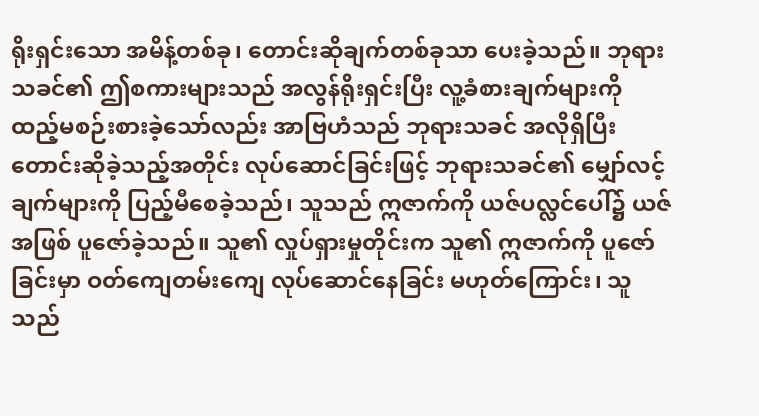ရိုးရှင်းသော အမိန့်တစ်ခု၊ တောင်းဆိုချက်တစ်ခုသာ ပေးခဲ့သည်။ ဘုရားသခင်၏ ဤစကားများသည် အလွန်ရိုးရှင်းပြီး လူ့ခံစားချက်များကို ထည့်မစဉ်းစားခဲ့သော်လည်း အာဗြဟံသည် ဘုရားသခင် အလိုရှိပြီး တောင်းဆိုခဲ့သည့်အတိုင်း လုပ်ဆောင်ခြင်းဖြင့် ဘုရားသခင်၏ မျှော်လင့်ချက်များကို ပြည့်မီစေခဲ့သည်၊ သူသည် ဣဇာက်ကို ယဇ်ပလ္လင်ပေါ်၌ ယဇ်အဖြစ် ပူဇော်ခဲ့သည်။ သူ၏ လှုပ်ရှားမှုတိုင်းက သူ၏ ဣဇာက်ကို ပူဇော်ခြင်းမှာ ဝတ်ကျေတမ်းကျေ လုပ်ဆောင်နေခြင်း မဟုတ်ကြောင်း၊ သူသည်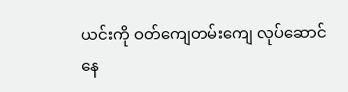ယင်းကို ဝတ်ကျေတမ်းကျေ လုပ်ဆောင်နေ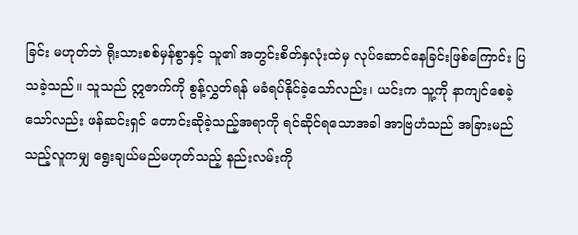ခြင်း မဟုတ်ဘဲ ရိုးသားစစ်မှန်စွာနှင့် သူ၏ အတွင်းစိတ်နှလုံးထဲမှ လုပ်ဆောင်နေခြင်းဖြစ်ကြောင်း ပြသခဲ့သည်။ သူသည် ဣဇာက်ကို စွန့်လွှတ်ရန် မခံရပ်နိုင်ခဲ့သော်လည်း၊ ယင်းက သူ့ကို နာကျင်စေခဲ့သော်လည်း ဖန်ဆင်းရှင် တောင်းဆိုခဲ့သည့်အရာကို ရင်ဆိုင်ရသောအခါ အာဗြဟံသည် အခြားမည်သည့်လူကမျှ ရွေးချယ်မည်မဟုတ်သည့် နည်းလမ်းကို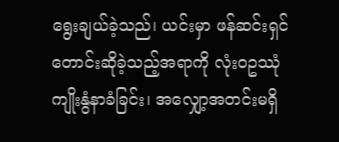ရွေးချယ်ခဲ့သည်၊ ယင်းမှာ ဖန်ဆင်းရှင် တောင်းဆိုခဲ့သည့်အရာကို လုံးဝဥဿုံ ကျိုးနွံနာခံခြင်း၊ အလျှော့အတင်းမရှိ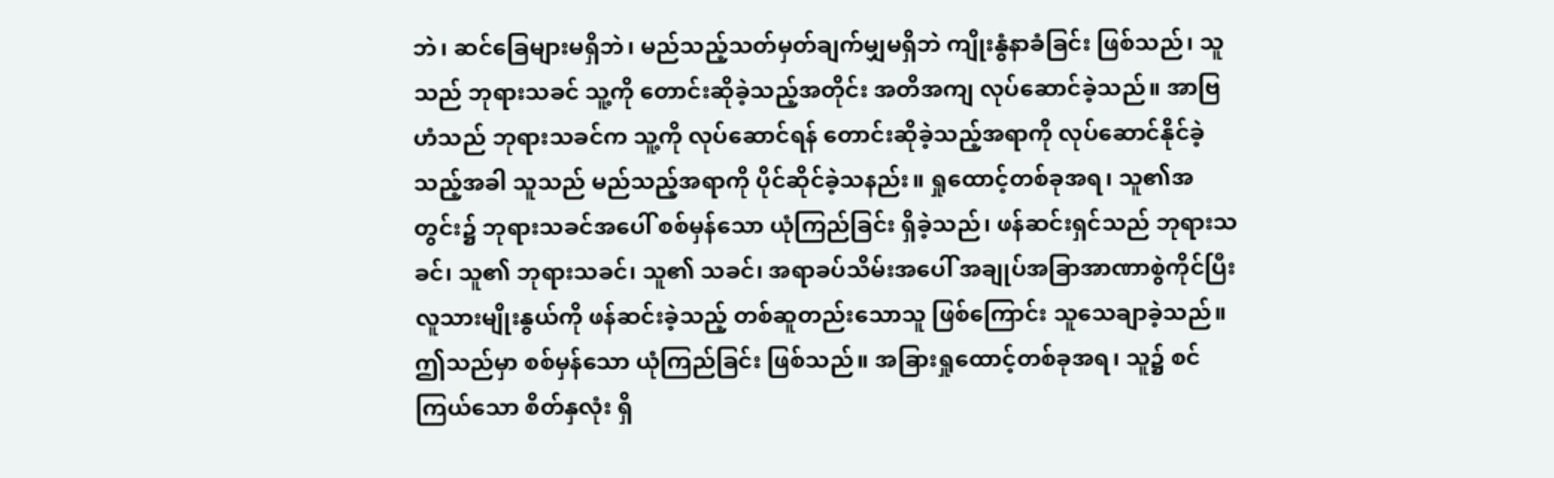ဘဲ၊ ဆင်ခြေများမရှိဘဲ၊ မည်သည့်သတ်မှတ်ချက်မျှမရှိဘဲ ကျိုးနွံနာခံခြင်း ဖြစ်သည်၊ သူသည် ဘုရားသခင် သူ့ကို တောင်းဆိုခဲ့သည့်အတိုင်း အတိအကျ လုပ်ဆောင်ခဲ့သည်။ အာဗြဟံသည် ဘုရားသခင်က သူ့ကို လုပ်ဆောင်ရန် တောင်းဆိုခဲ့သည့်အရာကို လုပ်ဆောင်နိုင်ခဲ့သည့်အခါ သူသည် မည်သည့်အရာကို ပိုင်ဆိုင်ခဲ့သနည်း။ ရှုထောင့်တစ်ခုအရ၊ သူ၏အတွင်း၌ ဘုရားသခင်အပေါ် စစ်မှန်သော ယုံကြည်ခြင်း ရှိခဲ့သည်၊ ဖန်ဆင်းရှင်သည် ဘုရားသခင်၊ သူ၏ ဘုရားသခင်၊ သူ၏ သခင်၊ အရာခပ်သိမ်းအပေါ် အချုပ်အခြာအာဏာစွဲကိုင်ပြီး လူသားမျိုးနွယ်ကို ဖန်ဆင်းခဲ့သည့် တစ်ဆူတည်းသောသူ ဖြစ်ကြောင်း သူသေချာခဲ့သည်။ ဤသည်မှာ စစ်မှန်သော ယုံကြည်ခြင်း ဖြစ်သည်။ အခြားရှုထောင့်တစ်ခုအရ၊ သူ၌ စင်ကြယ်သော စိတ်နှလုံး ရှိ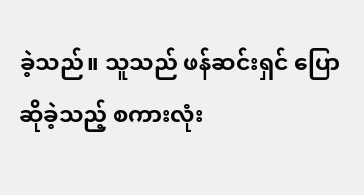ခဲ့သည်။ သူသည် ဖန်ဆင်းရှင် ပြောဆိုခဲ့သည့် စကားလုံး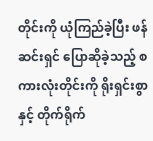တိုင်းကို ယုံကြည်ခဲ့ပြီး ဖန်ဆင်းရှင် ပြောဆိုခဲ့သည့် စကားလုံးတိုင်းကို ရိုးရှင်းစွာနှင့် တိုက်ရိုက်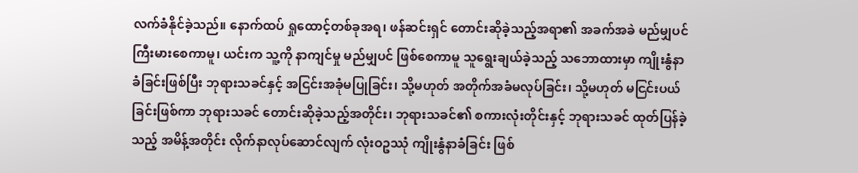လက်ခံနိုင်ခဲ့သည်။ နောက်ထပ် ရှုထောင့်တစ်ခုအရ၊ ဖန်ဆင်းရှင် တောင်းဆိုခဲ့သည့်အရာ၏ အခက်အခဲ မည်မျှပင် ကြီးမားစေကာမူ၊ ယင်းက သူ့ကို နာကျင်မှု မည်မျှပင် ဖြစ်စေကာမူ သူရွေးချယ်ခဲ့သည့် သဘောထားမှာ ကျိုးနွံနာခံခြင်းဖြစ်ပြီး ဘုရားသခင်နှင့် အငြင်းအခုံမပြုခြင်း၊ သို့မဟုတ် အတိုက်အခံမလုပ်ခြင်း၊ သို့မဟုတ် မငြင်းပယ်ခြင်းဖြစ်ကာ ဘုရားသခင် တောင်းဆိုခဲ့သည့်အတိုင်း၊ ဘုရားသခင်၏ စကားလုံးတိုင်းနှင့် ဘုရားသခင် ထုတ်ပြန်ခဲ့သည့် အမိန့်အတိုင်း လိုက်နာလုပ်ဆောင်လျက် လုံးဝဥဿုံ ကျိုးနွံနာခံခြင်း ဖြစ်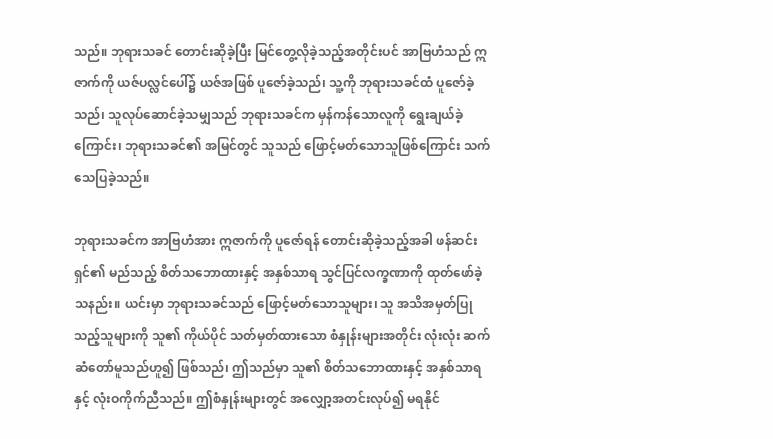သည်။ ဘုရားသခင် တောင်းဆိုခဲ့ပြီး မြင်တွေ့လိုခဲ့သည့်အတိုင်းပင် အာဗြဟံသည် ဣဇာက်ကို ယဇ်ပလ္လင်ပေါ်၌ ယဇ်အဖြစ် ပူဇော်ခဲ့သည်၊ သူ့ကို ဘုရားသခင်ထံ ပူဇော်ခဲ့သည်၊ သူလုပ်ဆောင်ခဲ့သမျှသည် ဘုရားသခင်က မှန်ကန်သောလူကို ရွေးချယ်ခဲ့ကြောင်း၊ ဘုရားသခင်၏ အမြင်တွင် သူသည် ဖြောင့်မတ်သောသူဖြစ်ကြောင်း သက်သေပြခဲ့သည်။

ဘုရားသခင်က အာဗြဟံအား ဣဇာက်ကို ပူဇော်ရန် တောင်းဆိုခဲ့သည့်အခါ ဖန်ဆင်းရှင်၏ မည်သည့် စိတ်သဘောထားနှင့် အနှစ်သာရ သွင်ပြင်လက္ခဏာကို ထုတ်ဖော်ခဲ့သနည်း။ ယင်းမှာ ဘုရားသခင်သည် ဖြောင့်မတ်သောသူများ၊ သူ အသိအမှတ်ပြုသည့်သူများကို သူ၏ ကိုယ်ပိုင် သတ်မှတ်ထားသော စံနှုန်းများအတိုင်း လုံးလုံး ဆက်ဆံတော်မူသည်ဟူ၍ ဖြစ်သည်၊ ဤသည်မှာ သူ၏ စိတ်သဘောထားနှင့် အနှစ်သာရနှင့် လုံးဝကိုက်ညီသည်။ ဤစံနှုန်းများတွင် အလျှော့အတင်းလုပ်၍ မရနိုင်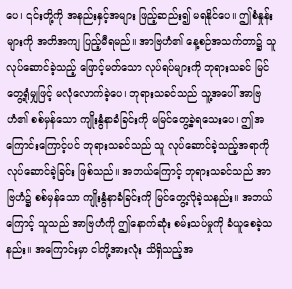ပေ၊ ၎င်းတို့ကို အနည်းနှင့်အများ ဖြည့်ဆည်း၍ မရနိုင်ပေ။ ဤစံနှုန်းများကို အတိအကျ ပြည့်မီရမည်။ အာဗြဟံ၏ နေ့စဉ်အသက်တာ၌ သူလုပ်ဆောင်ခဲ့သည့် ဖြောင့်မတ်သော လုပ်ရပ်များကို ဘုရားသခင် မြင်တွေ့ရုံမျှဖြင့် မလုံလောက်ခဲ့ပေ၊ ဘုရားသခင်သည် သူ့အပေါ် အာဗြဟံ၏ စစ်မှန်သော ကျိုးနွံနာခံခြင်းကို မမြင်တွေ့ခဲ့ရသေးပေ၊ ဤအကြောင်းကြောင့်ပင် ဘုရားသခင်သည် သူ လုပ်ဆောင်ခဲ့သည့်အရာကို လုပ်ဆောင်ခဲ့ခြင်း ဖြစ်သည်။ အဘယ်ကြောင့် ဘုရားသခင်သည် အာဗြဟံ၌ စစ်မှန်သော ကျိုးနွံနာခံခြင်းကို မြင်တွေ့လိုခဲ့သနည်း။ အဘယ်ကြောင့် သူသည် အာဗြဟံကို ဤနောက်ဆုံး စမ်းသပ်မှုကို ခံယူစေခဲ့သနည်း။ အကြောင်းမှာ ငါတို့အားလုံး သိရှိသည့်အ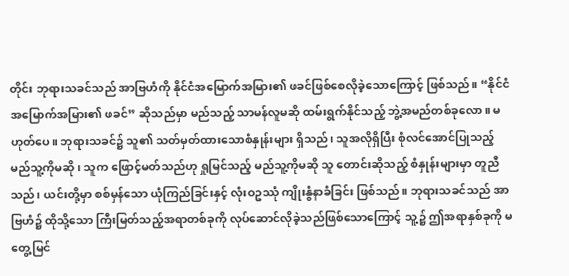တိုင်း ဘုရားသခင်သည် အာဗြဟံကို နိုင်ငံအမြောက်အမြား၏ ဖခင်ဖြစ်စေလိုခဲ့သောကြောင့် ဖြစ်သည်။ “နိုင်ငံအမြောက်အမြား၏ ဖခင်” ဆိုသည်မှာ မည်သည့် သာမန်လူမဆို ထမ်းရွက်နိုင်သည့် ဘွဲ့အမည်တစ်ခုလော။ မဟုတ်ပေ။ ဘုရားသခင်၌ သူ၏ သတ်မှတ်ထားသောစံနှုန်းများ ရှိသည်၊ သူအလိုရှိပြီး စုံလင်အောင်ပြုသည့် မည်သူ့ကိုမဆို၊ သူက ဖြောင့်မတ်သည်ဟု ရှုမြင်သည့် မည်သူ့ကိုမဆို သူ တောင်းဆိုသည့် စံနှုန်းများမှာ တူညီသည်၊ ယင်းတို့မှာ စစ်မှန်သော ယုံကြည်ခြင်းနှင့် လုံးဝဥဿုံ ကျိုးနွံနာခံခြင်း ဖြစ်သည်။ ဘုရားသခင်သည် အာဗြဟံ၌ ထိုသို့သော ကြီးမြတ်သည့်အရာတစ်ခုကို လုပ်ဆောင်လိုခဲ့သည်ဖြစ်သောကြောင့် သူ့၌ ဤအရာနှစ်ခုကို မတွေ့မြင်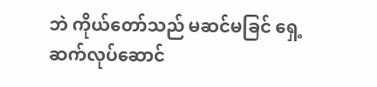ဘဲ ကိုယ်တော်သည် မဆင်မခြင် ရှေ့ဆက်လုပ်ဆောင်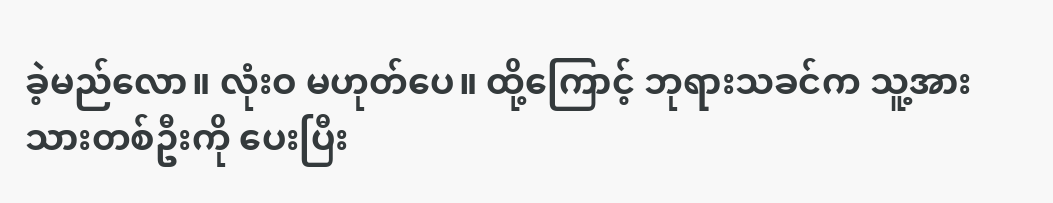ခဲ့မည်လော။ လုံးဝ မဟုတ်ပေ။ ထို့ကြောင့် ဘုရားသခင်က သူ့အား သားတစ်ဦးကို ပေးပြီး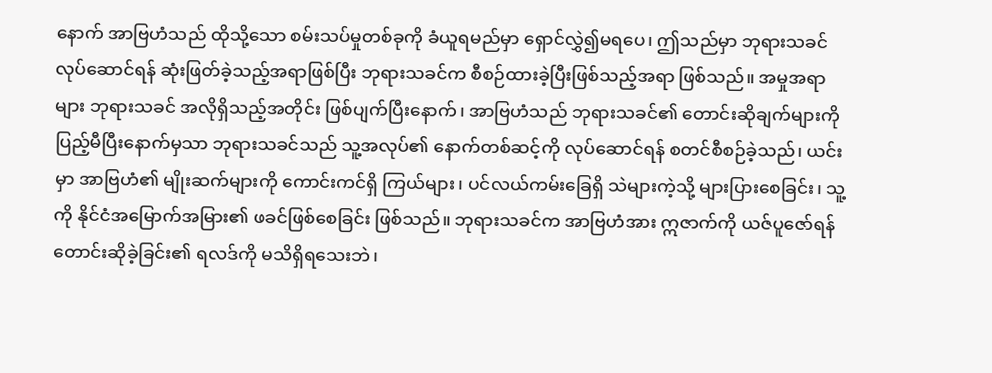နောက် အာဗြဟံသည် ထိုသို့သော စမ်းသပ်မှုတစ်ခုကို ခံယူရမည်မှာ ရှောင်လွှဲ၍မရပေ၊ ဤသည်မှာ ဘုရားသခင် လုပ်ဆောင်ရန် ဆုံးဖြတ်ခဲ့သည့်အရာဖြစ်ပြီး ဘုရားသခင်က စီစဉ်ထားခဲ့ပြီးဖြစ်သည့်အရာ ဖြစ်သည်။ အမှုအရာများ ဘုရားသခင် အလိုရှိသည့်အတိုင်း ဖြစ်ပျက်ပြီးနောက်၊ အာဗြဟံသည် ဘုရားသခင်၏ တောင်းဆိုချက်များကို ပြည့်မီပြီးနောက်မှသာ ဘုရားသခင်သည် သူ့အလုပ်၏ နောက်တစ်ဆင့်ကို လုပ်ဆောင်ရန် စတင်စီစဉ်ခဲ့သည်၊ ယင်းမှာ အာဗြဟံ၏ မျိုးဆက်များကို ကောင်းကင်ရှိ ကြယ်များ၊ ပင်လယ်ကမ်းခြေရှိ သဲများကဲ့သို့ များပြားစေခြင်း၊ သူ့ကို နိုင်ငံအမြောက်အမြား၏ ဖခင်ဖြစ်စေခြင်း ဖြစ်သည်။ ဘုရားသခင်က အာဗြဟံအား ဣဇာက်ကို ယဇ်ပူဇော်ရန် တောင်းဆိုခဲ့ခြင်း၏ ရလဒ်ကို မသိရှိရသေးဘဲ၊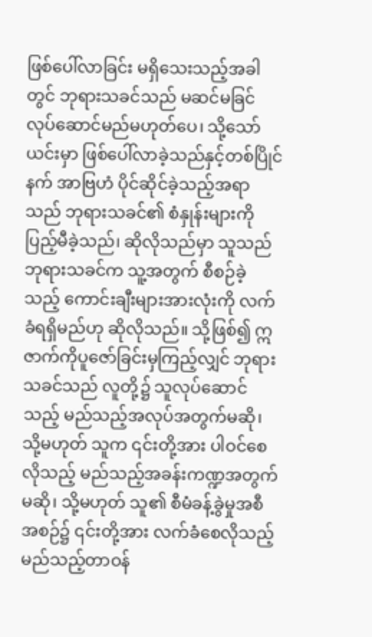ဖြစ်ပေါ်လာခြင်း မရှိသေးသည့်အခါတွင် ဘုရားသခင်သည် မဆင်မခြင် လုပ်ဆောင်မည်မဟုတ်ပေ၊ သို့သော် ယင်းမှာ ဖြစ်ပေါ်လာခဲ့သည်နှင့်တစ်ပြိုင်နက် အာဗြဟံ ပိုင်ဆိုင်ခဲ့သည့်အရာသည် ဘုရားသခင်၏ စံနှုန်းများကို ပြည့်မီခဲ့သည်၊ ဆိုလိုသည်မှာ သူသည် ဘုရားသခင်က သူ့အတွက် စီစဉ်ခဲ့သည့် ကောင်းချီးများအားလုံးကို လက်ခံရရှိမည်ဟု ဆိုလိုသည်။ သို့ဖြစ်၍ ဣဇာက်ကိုပူဇော်ခြင်းမှကြည့်လျှင် ဘုရားသခင်သည် လူတို့၌ သူလုပ်ဆောင်သည့် မည်သည့်အလုပ်အတွက်မဆို၊ သို့မဟုတ် သူက ၎င်းတို့အား ပါဝင်စေလိုသည့် မည်သည့်အခန်းကဏ္ဍအတွက်မဆို၊ သို့မဟုတ် သူ၏ စီမံခန့်ခွဲမှုအစီအစဉ်၌ ၎င်းတို့အား လက်ခံစေလိုသည့် မည်သည့်တာဝန်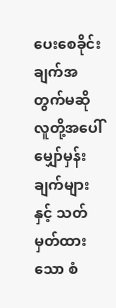ပေးစေခိုင်းချက်အတွက်မဆို လူတို့အပေါ် မျှော်မှန်းချက်များနှင့် သတ်မှတ်ထားသော စံ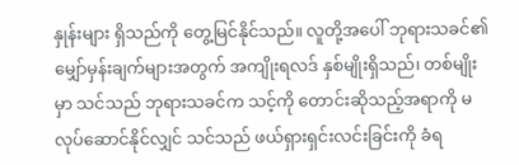နှုန်းများ ရှိသည်ကို တွေ့မြင်နိုင်သည်။ လူတို့အပေါ် ဘုရားသခင်၏ မျှော်မှန်းချက်များအတွက် အကျိုးရလဒ် နှစ်မျိုးရှိသည်၊ တစ်မျိုးမှာ သင်သည် ဘုရားသခင်က သင့်ကို တောင်းဆိုသည့်အရာကို မလုပ်ဆောင်နိုင်လျှင် သင်သည် ဖယ်ရှားရှင်းလင်းခြင်းကို ခံရ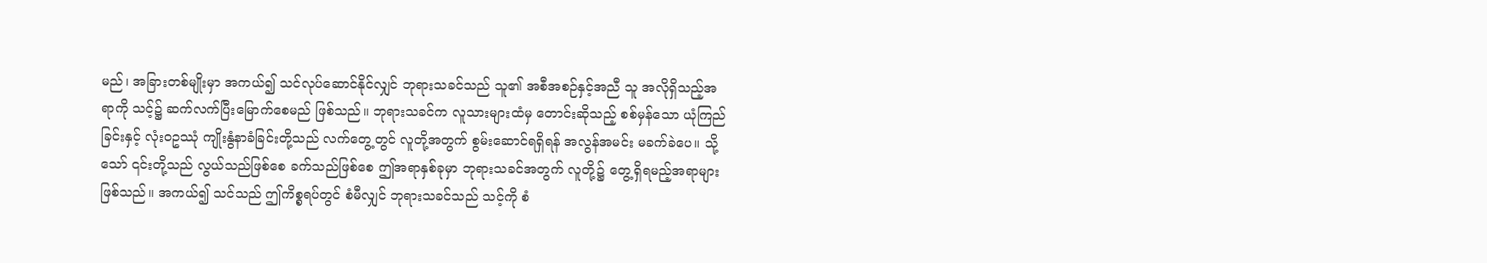မည်၊ အခြားတစ်မျိုးမှာ အကယ်၍ သင်လုပ်ဆောင်နိုင်လျှင် ဘုရားသခင်သည် သူ၏ အစီအစဉ်နှင့်အညီ သူ အလိုရှိသည့်အရာကို သင့်၌ ဆက်လက်ပြီးမြောက်စေမည် ဖြစ်သည်။ ဘုရားသခင်က လူသားများထံမှ တောင်းဆိုသည့် စစ်မှန်သော ယုံကြည်ခြင်းနှင့် လုံးဝဥဿုံ ကျိုးနွံနာခံခြင်းတို့သည် လက်တွေ့တွင် လူတို့အတွက် စွမ်းဆောင်ရရှိရန် အလွန်အမင်း မခက်ခဲပေ။ သို့သော် ၎င်းတို့သည် လွယ်သည်ဖြစ်စေ ခက်သည်ဖြစ်စေ ဤအရာနှစ်ခုမှာ ဘုရားသခင်အတွက် လူတို့၌ တွေ့ရှိရမည့်အရာများ ဖြစ်သည်။ အကယ်၍ သင်သည် ဤကိစ္စရပ်တွင် စံမီလျှင် ဘုရားသခင်သည် သင့်ကို စံ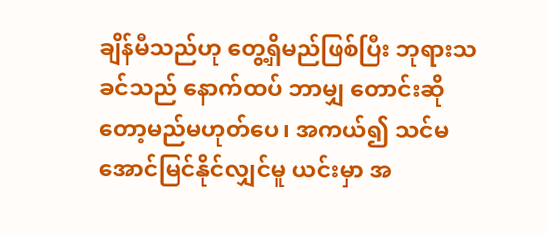ချိန်မီသည်ဟု တွေ့ရှိမည်ဖြစ်ပြီး ဘုရားသခင်သည် နောက်ထပ် ဘာမျှ တောင်းဆိုတော့မည်မဟုတ်ပေ၊ အကယ်၍ သင်မအောင်မြင်နိုင်လျှင်မူ ယင်းမှာ အ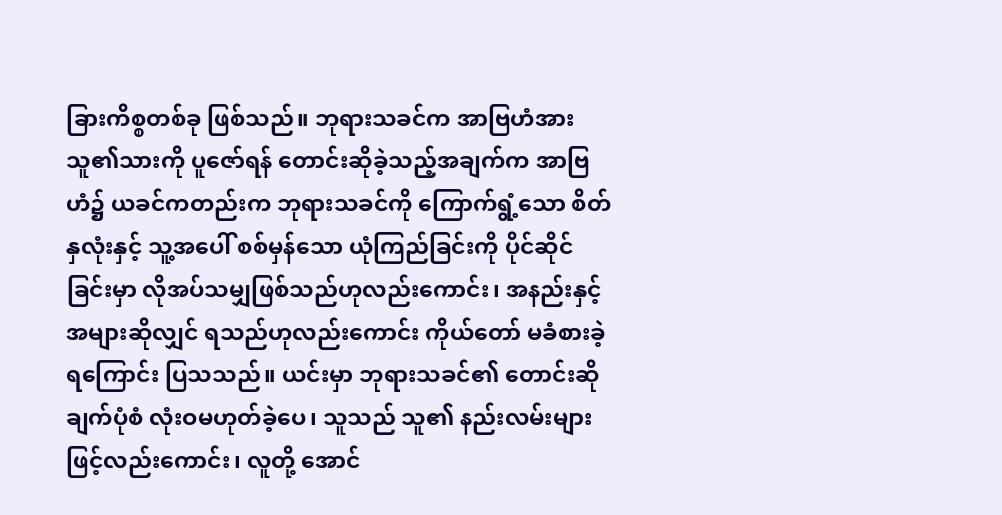ခြားကိစ္စတစ်ခု ဖြစ်သည်။ ဘုရားသခင်က အာဗြဟံအား သူ၏သားကို ပူဇော်ရန် တောင်းဆိုခဲ့သည့်အချက်က အာဗြဟံ၌ ယခင်ကတည်းက ဘုရားသခင်ကို ကြောက်ရွံ့သော စိတ်နှလုံးနှင့် သူ့အပေါ် စစ်မှန်သော ယုံကြည်ခြင်းကို ပိုင်ဆိုင်ခြင်းမှာ လိုအပ်သမျှဖြစ်သည်ဟုလည်းကောင်း၊ အနည်းနှင့်အများဆိုလျှင် ရသည်ဟုလည်းကောင်း ကိုယ်တော် မခံစားခဲ့ရကြောင်း ပြသသည်။ ယင်းမှာ ဘုရားသခင်၏ တောင်းဆိုချက်ပုံစံ လုံးဝမဟုတ်ခဲ့ပေ၊ သူသည် သူ၏ နည်းလမ်းများဖြင့်လည်းကောင်း၊ လူတို့ အောင်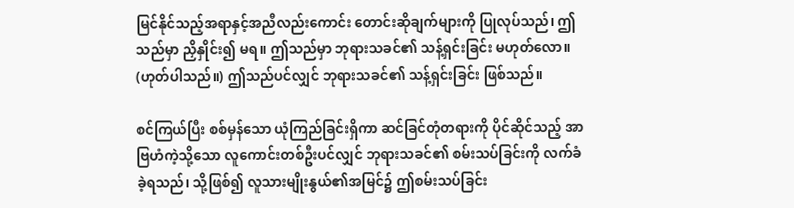မြင်နိုင်သည့်အရာနှင့်အညီလည်းကောင်း တောင်းဆိုချက်များကို ပြုလုပ်သည်၊ ဤသည်မှာ ညှိနှိုင်း၍ မရ။ ဤသည်မှာ ဘုရားသခင်၏ သန့်ရှင်းခြင်း မဟုတ်လော။ (ဟုတ်ပါသည်။) ဤသည်ပင်လျှင် ဘုရားသခင်၏ သန့်ရှင်းခြင်း ဖြစ်သည်။

စင်ကြယ်ပြီး စစ်မှန်သော ယုံကြည်ခြင်းရှိကာ ဆင်ခြင်တုံတရားကို ပိုင်ဆိုင်သည့် အာဗြဟံကဲ့သို့သော လူကောင်းတစ်ဦးပင်လျှင် ဘုရားသခင်၏ စမ်းသပ်ခြင်းကို လက်ခံခဲ့ရသည်၊ သို့ဖြစ်၍ လူသားမျိုးနွယ်၏အမြင်၌ ဤစမ်းသပ်ခြင်း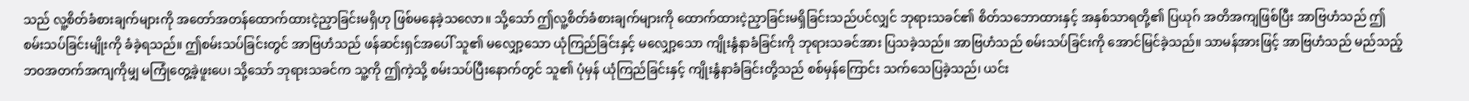သည် လူ့စိတ်ခံစားချက်များကို အတော်အတန်ထောက်ထားငဲ့ညှာခြင်းမရှိဟု ဖြစ်မနေခဲ့သလော။ သို့သော် ဤလူ့စိတ်ခံစားချက်များကို ထောက်ထားငဲ့ညှာခြင်းမရှိခြင်းသည်ပင်လျှင် ဘုရားသခင်၏ စိတ်သဘောထားနှင့် အနှစ်သာရတို့၏ ပြယုဂ် အတိအကျဖြစ်ပြီး အာဗြဟံသည် ဤစမ်းသပ်ခြင်းမျိုးကို ခံခဲ့ရသည်။ ဤစမ်းသပ်ခြင်းတွင် အာဗြဟံသည် ဖန်ဆင်းရှင်အပေါ် သူ၏ မလျှော့သော ယုံကြည်ခြင်းနှင့် မလျှော့သော ကျိုးနွံနာခံခြင်းကို ဘုရားသခင်အား ပြသခဲ့သည်။ အာဗြဟံသည် စမ်းသပ်ခြင်းကို အောင်မြင်ခဲ့သည်။ သာမန်အားဖြင့် အာဗြဟံသည် မည်သည့် ဘဝအတက်အကျကိုမျှ မကြုံတွေ့ခဲ့ဖူးပေ၊ သို့သော် ဘုရားသခင်က သူ့ကို ဤကဲ့သို့ စမ်းသပ်ပြီးနောက်တွင် သူ၏ ပုံမှန် ယုံကြည်ခြင်းနှင့် ကျိုးနွံနာခံခြင်းတို့သည် စစ်မှန်ကြောင်း သက်သေပြခဲ့သည်၊ ယင်း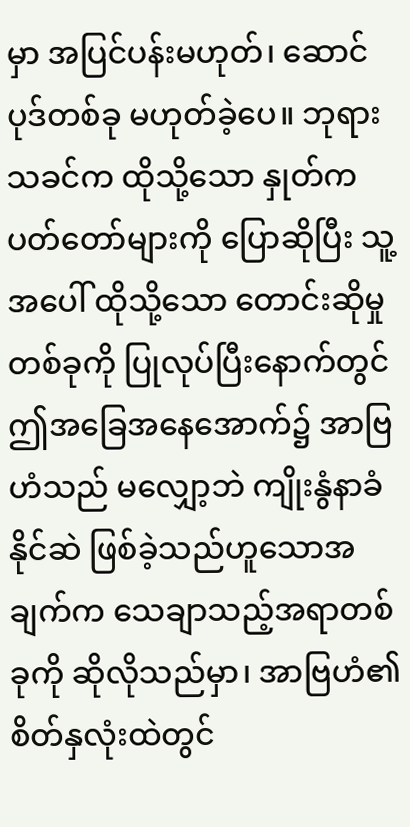မှာ အပြင်ပန်းမဟုတ်၊ ဆောင်ပုဒ်တစ်ခု မဟုတ်ခဲ့ပေ။ ဘုရားသခင်က ထိုသို့သော နှုတ်ကပတ်တော်များကို ပြောဆိုပြီး သူ့အပေါ် ထိုသို့သော တောင်းဆိုမှုတစ်ခုကို ပြုလုပ်ပြီးနောက်တွင် ဤအခြေအနေအောက်၌ အာဗြဟံသည် မလျှော့ဘဲ ကျိုးနွံနာခံနိုင်ဆဲ ဖြစ်ခဲ့သည်ဟူသောအချက်က သေချာသည့်အရာတစ်ခုကို ဆိုလိုသည်မှာ၊ အာဗြဟံ၏ စိတ်နှလုံးထဲတွင်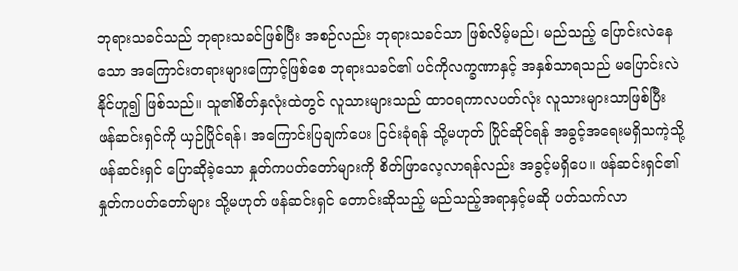ဘုရားသခင်သည် ဘုရားသခင်ဖြစ်ပြီး အစဉ်လည်း ဘုရားသခင်သာ ဖြစ်လိမ့်မည်၊ မည်သည့် ပြောင်းလဲနေသော အကြောင်းတရားများကြောင့်ဖြစ်စေ ဘုရားသခင်၏ ပင်ကိုလက္ခဏာနှင့် အနှစ်သာရသည် မပြောင်းလဲနိုင်ဟူ၍ ဖြစ်သည်။ သူ၏စိတ်နှလုံးထဲတွင် လူသားများသည် ထာဝရကာလပတ်လုံး လူသားများသာဖြစ်ပြီး ဖန်ဆင်းရှင်ကို ယှဉ်ပြိုင်ရန်၊ အကြောင်းပြချက်ပေး ငြင်းခုံရန် သို့မဟုတ် ပြိုင်ဆိုင်ရန် အခွင့်အရေးမရှိသကဲ့သို့ ဖန်ဆင်းရှင် ပြောဆိုခဲ့သော နှုတ်ကပတ်တော်များကို စိတ်ဖြာလေ့လာရန်လည်း အခွင့်မရှိပေ။ ဖန်ဆင်းရှင်၏ နှုတ်ကပတ်တော်များ သို့မဟုတ် ဖန်ဆင်းရှင် တောင်းဆိုသည့် မည်သည့်အရာနှင့်မဆို ပတ်သက်လာ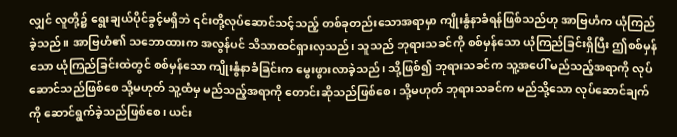လျှင် လူတို့၌ ရွေးချယ်ပိုင်ခွင့်မရှိဘဲ ၎င်းတို့လုပ်ဆောင်သင့်သည့် တစ်ခုတည်းသောအရာမှာ ကျိုးနွံနာခံရန်ဖြစ်သည်ဟု အာဗြဟံက ယုံကြည်ခဲ့သည်။ အာဗြဟံ၏ သဘောထားက အလွန်ပင် သိသာထင်ရှားလှသည်၊ သူသည် ဘုရားသခင်ကို စစ်မှန်သော ယုံကြည်ခြင်းရှိပြီး ဤစစ်မှန်သော ယုံကြည်ခြင်းထဲတွင် စစ်မှန်သော ကျိုးနွံနာခံခြင်းက မွေးဖွားလာခဲ့သည်၊ သို့ဖြစ်၍ ဘုရားသခင်က သူ့အပေါ် မည်သည့်အရာကို လုပ်ဆောင်သည်ဖြစ်စေ သို့မဟုတ် သူ့ထံမှ မည်သည့်အရာကို တောင်းဆိုသည်ဖြစ်စေ၊ သို့မဟုတ် ဘုရားသခင်က မည်သို့သော လုပ်ဆောင်ချက်ကို ဆောင်ရွက်ခဲ့သည်ဖြစ်စေ၊ ယင်း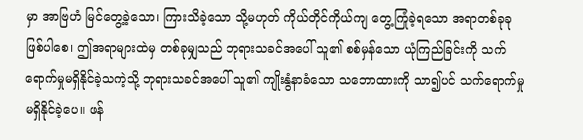မှာ အာဗြဟံ မြင်တွေ့ခဲ့သော၊ ကြားသိခဲ့သော သို့မဟုတ် ကိုယ်တိုင်ကိုယ်ကျ တွေ့ကြုံခဲ့ရသော အရာတစ်ခုခုဖြစ်ပါစေ၊ ဤအရာများထဲမှ တစ်ခုမျှသည် ဘုရားသခင်အပေါ် သူ၏ စစ်မှန်သော ယုံကြည်ခြင်းကို သက်ရောက်မှုမရှိနိုင်ခဲ့သကဲ့သို့ ဘုရားသခင်အပေါ် သူ၏ ကျိုးနွံနာခံသော သဘောထားကို သာ၍ပင် သက်ရောက်မှု မရှိနိုင်ခဲ့ပေ။ ဖန်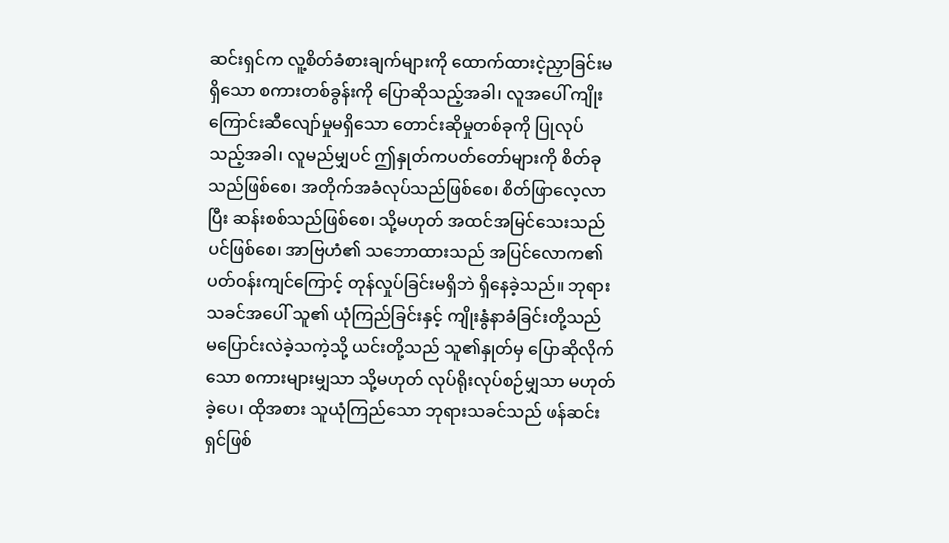ဆင်းရှင်က လူ့စိတ်ခံစားချက်များကို ထောက်ထားငဲ့ညှာခြင်းမရှိသော စကားတစ်ခွန်းကို ပြောဆိုသည့်အခါ၊ လူအပေါ် ကျိုးကြောင်းဆီလျော်မှုမရှိသော တောင်းဆိုမှုတစ်ခုကို ပြုလုပ်သည့်အခါ၊ လူမည်မျှပင် ဤနှုတ်ကပတ်တော်များကို စိတ်ခုသည်ဖြစ်စေ၊ အတိုက်အခံလုပ်သည်ဖြစ်စေ၊ စိတ်ဖြာလေ့လာပြီး ဆန်းစစ်သည်ဖြစ်စေ၊ သို့မဟုတ် အထင်အမြင်သေးသည်ပင်ဖြစ်စေ၊ အာဗြဟံ၏ သဘောထားသည် အပြင်လောက၏ ပတ်ဝန်းကျင်ကြောင့် တုန်လှုပ်ခြင်းမရှိဘဲ ရှိနေခဲ့သည်။ ဘုရားသခင်အပေါ် သူ၏ ယုံကြည်ခြင်းနှင့် ကျိုးနွံနာခံခြင်းတို့သည် မပြောင်းလဲခဲ့သကဲ့သို့ ယင်းတို့သည် သူ၏နှုတ်မှ ပြောဆိုလိုက်သော စကားများမျှသာ သို့မဟုတ် လုပ်ရိုးလုပ်စဉ်မျှသာ မဟုတ်ခဲ့ပေ၊ ထိုအစား သူယုံကြည်သော ဘုရားသခင်သည် ဖန်ဆင်းရှင်ဖြစ်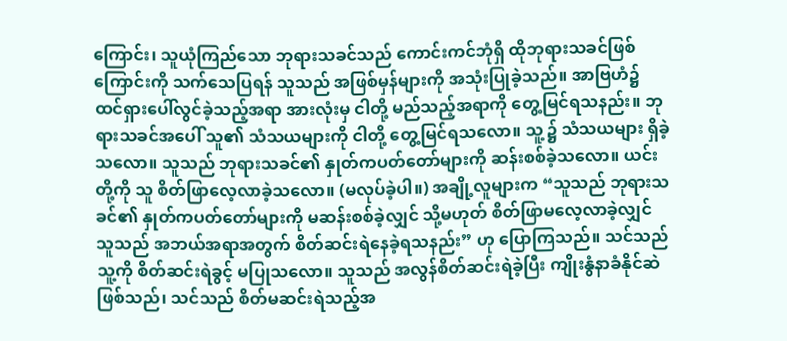ကြောင်း၊ သူယုံကြည်သော ဘုရားသခင်သည် ကောင်းကင်ဘုံရှိ ထိုဘုရားသခင်ဖြစ်ကြောင်းကို သက်သေပြရန် သူသည် အဖြစ်မှန်များကို အသုံးပြုခဲ့သည်။ အာဗြဟံ၌ ထင်ရှားပေါ်လွင်ခဲ့သည့်အရာ အားလုံးမှ ငါတို့ မည်သည့်အရာကို တွေ့မြင်ရသနည်း။ ဘုရားသခင်အပေါ် သူ၏ သံသယများကို ငါတို့ တွေ့မြင်ရသလော။ သူ့၌ သံသယများ ရှိခဲ့သလော။ သူသည် ဘုရားသခင်၏ နှုတ်ကပတ်တော်များကို ဆန်းစစ်ခဲ့သလော။ ယင်းတို့ကို သူ စိတ်ဖြာလေ့လာခဲ့သလော။ (မလုပ်ခဲ့ပါ။) အချို့လူများက “သူသည် ဘုရားသခင်၏ နှုတ်ကပတ်တော်များကို မဆန်းစစ်ခဲ့လျှင် သို့မဟုတ် စိတ်ဖြာမလေ့လာခဲ့လျှင် သူသည် အဘယ်အရာအတွက် စိတ်ဆင်းရဲနေခဲ့ရသနည်း” ဟု ပြောကြသည်။ သင်သည် သူ့ကို စိတ်ဆင်းရဲခွင့် မပြုသလော။ သူသည် အလွန်စိတ်ဆင်းရဲခဲ့ပြီး ကျိုးနွံနာခံနိုင်ဆဲဖြစ်သည်၊ သင်သည် စိတ်မဆင်းရဲသည့်အ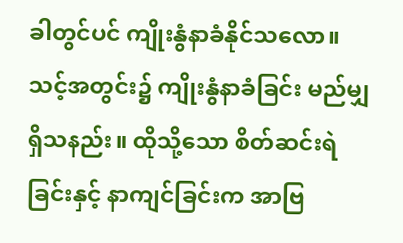ခါတွင်ပင် ကျိုးနွံနာခံနိုင်သလော။ သင့်အတွင်း၌ ကျိုးနွံနာခံခြင်း မည်မျှရှိသနည်း။ ထိုသို့သော စိတ်ဆင်းရဲခြင်းနှင့် နာကျင်ခြင်းက အာဗြ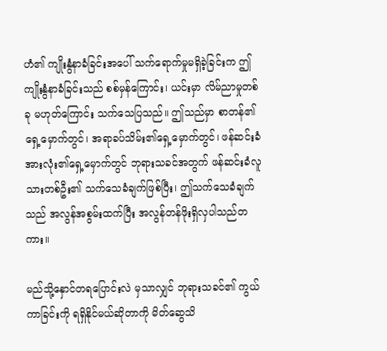ဟံ၏ ကျိုးနွံနာခံခြင်းအပေါ် သက်ရောက်မှုမရှိခဲ့ခြင်းက ဤကျိုးနွံနာခံခြင်းသည် စစ်မှန်ကြောင်း၊ ယင်းမှာ လိမ်ညာမှုတစ်ခု မဟုတ်ကြောင်း သက်သေပြသည်။ ဤသည်မှာ စာတန်၏ရှေ့မှောက်တွင်၊ အရာခပ်သိမ်း၏ရှေ့မှောက်တွင်၊ ဖန်ဆင်းခံအားလုံး၏ရှေ့မှောက်တွင် ဘုရားသခင်အတွက် ဖန်ဆင်းခံလူသားတစ်ဦး၏ သက်သေခံချက်ဖြစ်ပြီး၊ ဤသက်သေခံချက်သည် အလွန်အစွမ်းထက်ပြီး အလွန်တန်ဖိုးရှိလှပါသည်တကား။

မည်သို့နှောင်တရပြောင်းလဲ မှသာလျှင် ဘုရားသခင်၏ ကွယ်ကာခြင်းကို ရရှိနိုင်မယ်ဆိုတာကို မိတ်ဆွေသိ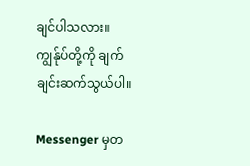ချင်ပါသလား။ ကျွန်ုပ်တို့ကို ချက်ချင်းဆက်သွယ်ပါ။

Messenger မှတ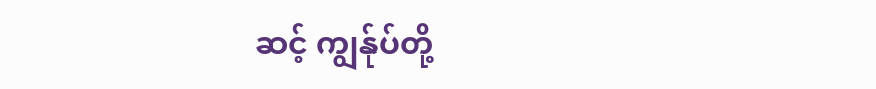ဆင့် ကျွန်ုပ်တို့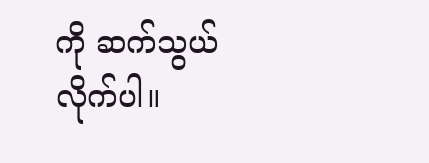ကို ဆက်သွယ်လိုက်ပါ။